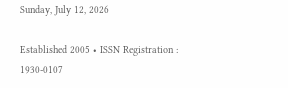Sunday, July 12, 2026

Established 2005 • ISSN Registration : 1930-0107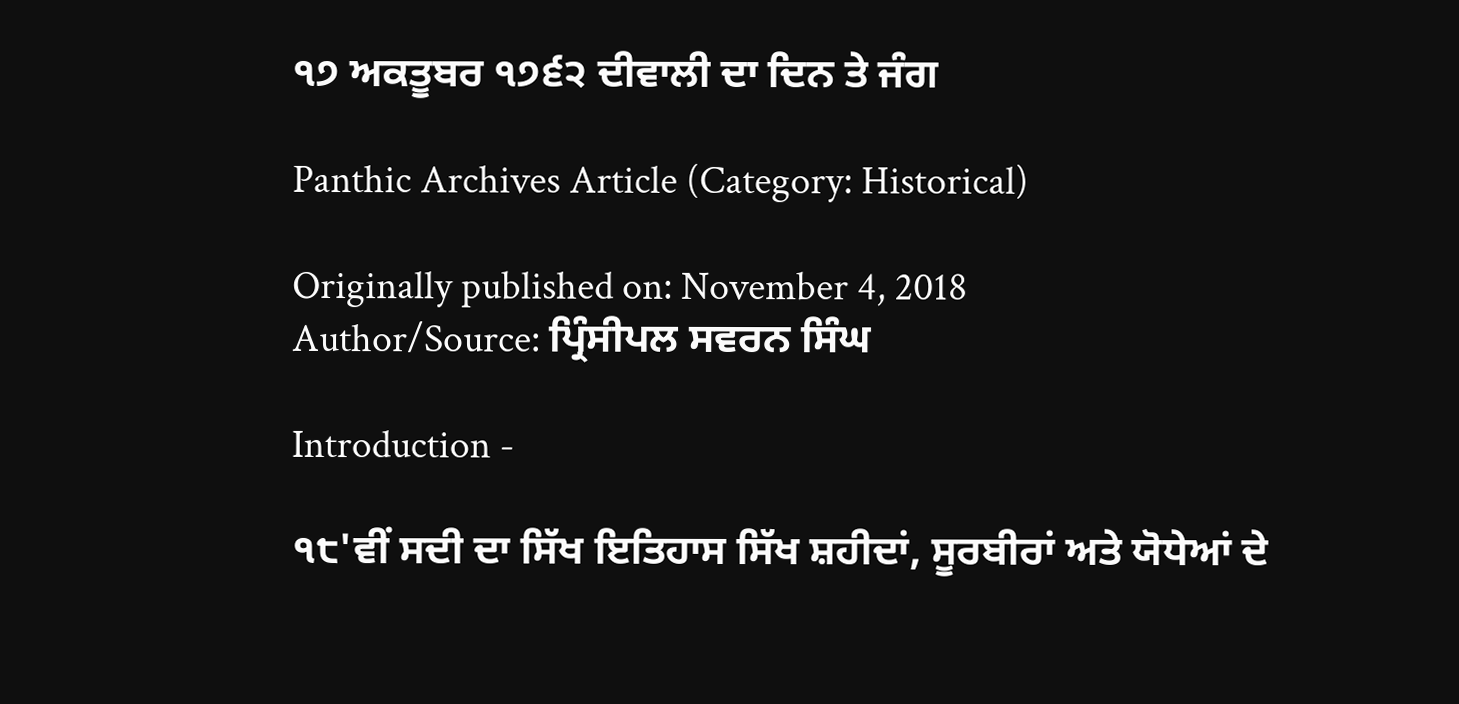੧੭ ਅਕਤੂਬਰ ੧੭੬੨ ਦੀਵਾਲੀ ਦਾ ਦਿਨ ਤੇ ਜੰਗ

Panthic Archives Article (Category: Historical)

Originally published on: November 4, 2018
Author/Source: ਪ੍ਰਿੰਸੀਪਲ ਸਵਰਨ ਸਿੰਘ

Introduction -

੧੮'ਵੀਂ ਸਦੀ ਦਾ ਸਿੱਖ ਇਤਿਹਾਸ ਸਿੱਖ ਸ਼ਹੀਦਾਂ, ਸੂਰਬੀਰਾਂ ਅਤੇ ਯੋਧੇਆਂ ਦੇ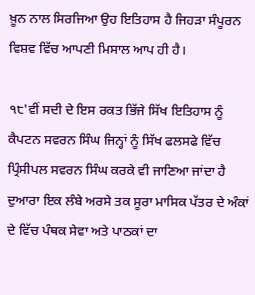ਖ਼ੂਨ ਨਾਲ ਸਿਰਜਿਆ ਉਹ ਇਤਿਹਾਸ ਹੈ ਜਿਹੜਾ ਸੰਪੂਰਨ ਵਿਸ਼ਵ ਵਿੱਚ ਆਪਣੀ ਮਿਸਾਲ ਆਪ ਹੀ ਹੈ।

੧੮'ਵੀਂ ਸਦੀ ਦੇ ਇਸ ਰਕਤ ਭਿੱਜੇ ਸਿੱਖ ਇਤਿਹਾਸ ਨੂੰ ਕੈਪਟਨ ਸਵਰਨ ਸਿੰਘ ਜਿਨ੍ਹਾਂ ਨੂੰ ਸਿੱਖ ਫਲਸਫੇ ਵਿੱਚ ਪ੍ਰਿੰਸੀਪਲ ਸਵਰਨ ਸਿੰਘ ਕਰਕੇ ਵੀ ਜਾਣਿਆ ਜਾਂਦਾ ਹੈ ਦੁਆਰਾ ਇਕ ਲੰਬੇ ਅਰਸੇ ਤਕ ਸੂਰਾ ਮਾਸਿਕ ਪੱਤਰ ਦੇ ਅੰਕਾਂ ਦੇ ਵਿੱਚ ਪੰਥਕ ਸੇਵਾ ਅਤੇ ਪਾਠਕਾਂ ਦਾ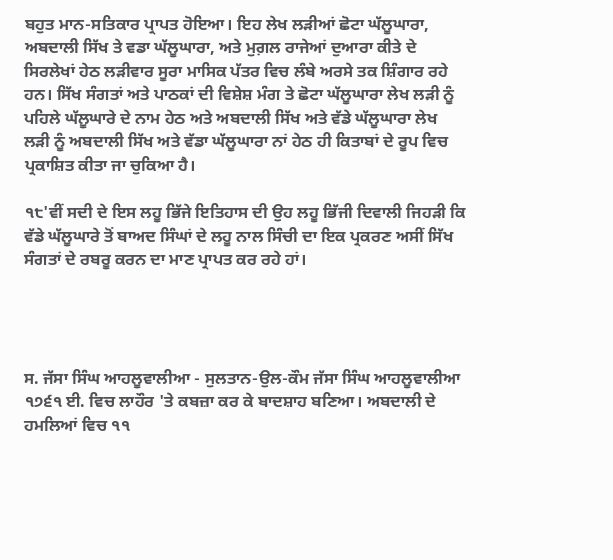ਬਹੁਤ ਮਾਨ-ਸਤਿਕਾਰ ਪ੍ਰਾਪਤ ਹੋਇਆ। ਇਹ ਲੇਖ ਲੜੀਆਂ ਛੋਟਾ ਘੱਲੂਘਾਰਾ, ਅਬਦਾਲੀ ਸਿੱਖ ਤੇ ਵਡਾ ਘੱਲੂਘਾਰਾ, ਅਤੇ ਮੁਗ਼ਲ ਰਾਜੇਆਂ ਦੁਆਰਾ ਕੀਤੇ ਦੇ ਸਿਰਲੇਖਾਂ ਹੇਠ ਲੜੀਵਾਰ ਸੂਰਾ ਮਾਸਿਕ ਪੱਤਰ ਵਿਚ ਲੰਬੇ ਅਰਸੇ ਤਕ ਸ਼ਿੰਗਾਰ ਰਹੇ ਹਨ। ਸਿੱਖ ਸੰਗਤਾਂ ਅਤੇ ਪਾਠਕਾਂ ਦੀ ਵਿਸ਼ੇਸ਼ ਮੰਗ ਤੇ ਛੋਟਾ ਘੱਲੂਘਾਰਾ ਲੇਖ ਲੜੀ ਨੂੰ ਪਹਿਲੇ ਘੱਲੂਘਾਰੇ ਦੇ ਨਾਮ ਹੇਠ ਅਤੇ ਅਬਦਾਲੀ ਸਿੱਖ ਅਤੇ ਵੱਡੇ ਘੱਲੂਘਾਰਾ ਲੇਖ ਲੜੀ ਨੂੰ ਅਬਦਾਲੀ ਸਿੱਖ ਅਤੇ ਵੱਡਾ ਘੱਲੂਘਾਰਾ ਨਾਂ ਹੇਠ ਹੀ ਕਿਤਾਬਾਂ ਦੇ ਰੂਪ ਵਿਚ ਪ੍ਰਕਾਸ਼ਿਤ ਕੀਤਾ ਜਾ ਚੁਕਿਆ ਹੈ।

੧੮'ਵੀਂ ਸਦੀ ਦੇ ਇਸ ਲਹੂ ਭਿੱਜੇ ਇਤਿਹਾਸ ਦੀ ਉਹ ਲਹੂ ਭਿੱਜੀ ਦਿਵਾਲੀ ਜਿਹੜੀ ਕਿ ਵੱਡੇ ਘੱਲੂਘਾਰੇ ਤੋਂ ਬਾਅਦ ਸਿੰਘਾਂ ਦੇ ਲਹੂ ਨਾਲ ਸਿੰਚੀ ਦਾ ਇਕ ਪ੍ਰਕਰਣ ਅਸੀਂ ਸਿੱਖ ਸੰਗਤਾਂ ਦੇ ਰਬਰੂ ਕਰਨ ਦਾ ਮਾਣ ਪ੍ਰਾਪਤ ਕਰ ਰਹੇ ਹਾਂ।




ਸ. ਜੱਸਾ ਸਿੰਘ ਆਹਲੂਵਾਲੀਆ - ਸੁਲਤਾਨ-ਉਲ-ਕੌਮ ਜੱਸਾ ਸਿੰਘ ਆਹਲੂਵਾਲੀਆ ੧੭੬੧ ਈ. ਵਿਚ ਲਾਹੌਰ 'ਤੇ ਕਬਜ਼ਾ ਕਰ ਕੇ ਬਾਦਸ਼ਾਹ ਬਣਿਆ। ਅਬਦਾਲੀ ਦੇ ਹਮਲਿਆਂ ਵਿਚ ੧੧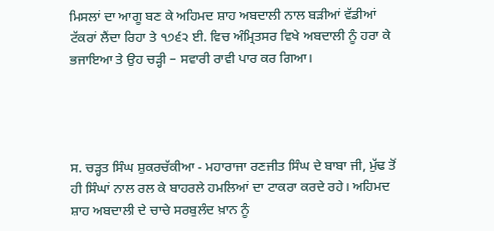ਮਿਸਲਾਂ ਦਾ ਆਗੂ ਬਣ ਕੇ ਅਹਿਮਦ ਸ਼ਾਹ ਅਬਦਾਲੀ ਨਾਲ ਬੜੀਆਂ ਵੱਡੀਆਂ ਟੱਕਰਾਂ ਲੈਂਦਾ ਰਿਹਾ ਤੇ ੧੭੬੨ ਈ. ਵਿਚ ਅੰਮ੍ਰਿਤਸਰ ਵਿਖੇ ਅਬਦਾਲੀ ਨੂੰ ਹਰਾ ਕੇ ਭਜਾਇਆ ਤੇ ਉਹ ਚੜ੍ਹੀ – ਸਵਾਰੀ ਰਾਵੀ ਪਾਰ ਕਰ ਗਿਆ।




ਸ. ਚੜ੍ਹਤ ਸਿੰਘ ਸ਼ੁਕਰਚੱਕੀਆ - ਮਹਾਰਾਜਾ ਰਣਜੀਤ ਸਿੰਘ ਦੇ ਬਾਬਾ ਜੀ, ਮੁੱਢ ਤੋਂ ਹੀ ਸਿੰਘਾਂ ਨਾਲ ਰਲ ਕੇ ਬਾਹਰਲੇ ਹਮਲਿਆਂ ਦਾ ਟਾਕਰਾ ਕਰਦੇ ਰਹੇ। ਅਹਿਮਦ ਸ਼ਾਹ ਅਬਦਾਲੀ ਦੇ ਚਾਚੇ ਸਰਬੁਲੰਦ ਖ਼ਾਨ ਨੂੰ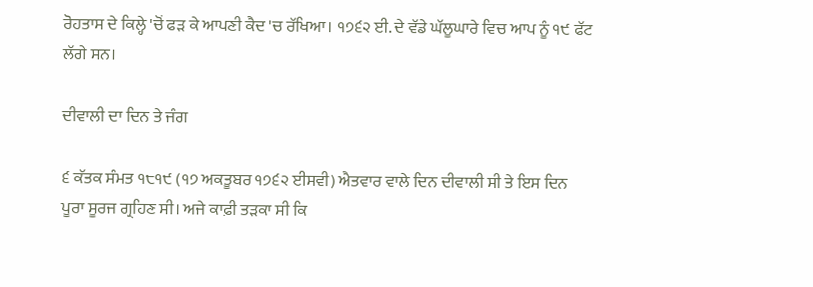ਰੋਹਤਾਸ ਦੇ ਕਿਲ੍ਹੇ 'ਚੋਂ ਫੜ ਕੇ ਆਪਣੀ ਕੈਦ 'ਚ ਰੱਖਿਆ। ੧੭੬੨ ਈ. ਦੇ ਵੱਡੇ ਘੱਲੂਘਾਰੇ ਵਿਚ ਆਪ ਨੂੰ ੧੯ ਫੱਟ ਲੱਗੇ ਸਨ।

ਦੀਵਾਲੀ ਦਾ ਦਿਨ ਤੇ ਜੰਗ

੬ ਕੱਤਕ ਸੰਮਤ ੧੮੧੯ (੧੭ ਅਕਤੂਬਰ ੧੭੬੨ ਈਸਵੀ) ਐਤਵਾਰ ਵਾਲੇ ਦਿਨ ਦੀਵਾਲੀ ਸੀ ਤੇ ਇਸ ਦਿਨ ਪੂਰਾ ਸੂਰਜ ਗ੍ਰਹਿਣ ਸੀ। ਅਜੇ ਕਾਫ਼ੀ ਤੜਕਾ ਸੀ ਕਿ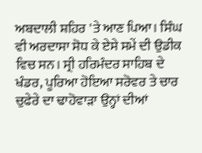ਅਬਦਾਲੀ ਸ਼ਹਿਰ 'ਤੇ ਆਣ ਪਿਆ। ਸਿੰਘ ਵੀ ਅਰਦਾਸਾ ਸੋਧ ਕੇ ਏਸੇ ਸਮੇਂ ਦੀ ਉਡੀਕ ਵਿਚ ਸਨ। ਸ੍ਰੀ ਹਰਿਮੰਦਰ ਸਾਹਿਬ ਦੇ ਖੰਡਰ, ਪੂਰਿਆ ਹੋਇਆ ਸਰੋਵਰ ਤੇ ਚਾਰ ਚੁਫੇਰੇ ਦਾ ਢਾਹੋਵਾੜਾ ਉਨ੍ਹਾਂ ਦੀਆਂ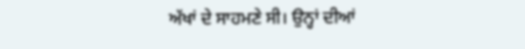ਅੱਖਾਂ ਦੇ ਸਾਹਮਣੇ ਸੀ। ਉਨ੍ਹਾਂ ਦੀਆਂ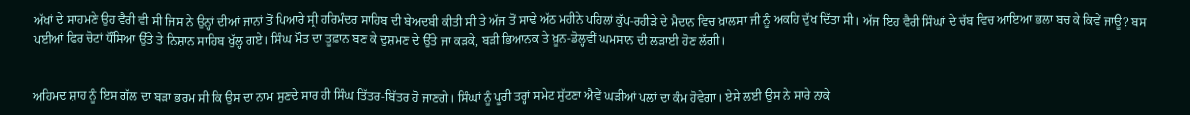ਅੱਖਾਂ ਦੇ ਸਾਹਮਣੇ ਉਹ ਵੈਰੀ ਵੀ ਸੀ ਜਿਸ ਨੇ ਉਨ੍ਹਾਂ ਦੀਆਂ ਜਾਨਾਂ ਤੋਂ ਪਿਆਰੇ ਸ੍ਰੀ ਹਰਿਮੰਦਰ ਸਾਹਿਬ ਦੀ ਬੇਅਦਬੀ ਕੀਤੀ ਸੀ ਤੇ ਅੱਜ ਤੋਂ ਸਾਢੇ ਅੱਠ ਮਹੀਨੇ ਪਹਿਲਾਂ ਕੁੱਪ-ਰਹੀੜੇ ਦੇ ਮੈਦਾਨ ਵਿਚ ਖ਼ਾਲਸਾ ਜੀ ਨੂੰ ਅਕਹਿ ਦੁੱਖ ਦਿੱਤਾ ਸੀ। ਅੱਜ ਇਹ ਵੈਰੀ ਸਿੰਘਾਂ ਦੇ ਚੱਬ ਵਿਚ ਆਇਆ ਭਲਾ ਬਚ ਕੇ ਕਿਵੇਂ ਜਾਊ? ਬਸ ਪਈਆਂ ਫਿਰ ਚੋਟਾਂ ਧੌਂਸਿਆ ਉੱਤੇ ਤੇ ਨਿਸ਼ਾਨ ਸਾਹਿਬ ਖੁੱਲ੍ਹ ਗਏ। ਸਿੰਘ ਮੌਤ ਦਾ ਤੂਫ਼ਾਨ ਬਣ ਕੇ ਦੁਸ਼ਮਣ ਦੇ ਉੱਤੇ ਜਾ ਕੜਕੇ, ਬੜੀ ਭਿਆਨਕ ਤੇ ਖ਼ੂਨ-ਡੋਲ੍ਹਵੀਂ ਘਮਸਾਨ ਦੀ ਲੜਾਈ ਹੋਣ ਲੱਗੀ।


ਅਹਿਮਦ ਸ਼ਾਹ ਨੂੰ ਇਸ ਗੱਲ ਦਾ ਬੜਾ ਭਰਮ ਸੀ ਕਿ ਉਸ ਦਾ ਨਾਮ ਸੁਣਦੇ ਸਾਰ ਹੀ ਸਿੰਘ ਤਿੱਤਰ-ਬਿੱਤਰ ਹੋ ਜਾਣਗੇ। ਸਿੰਘਾਂ ਨੂੰ ਪੂਰੀ ਤਰ੍ਹਾਂ ਸਮੇਟ ਸੁੱਟਣਾ ਐਵੇਂ ਘੜੀਆਂ ਪਲਾਂ ਦਾ ਕੰਮ ਹੋਵੇਗਾ। ਏਸੇ ਲਈ ਉਸ ਨੇ ਸਾਰੇ ਨਾਕੇ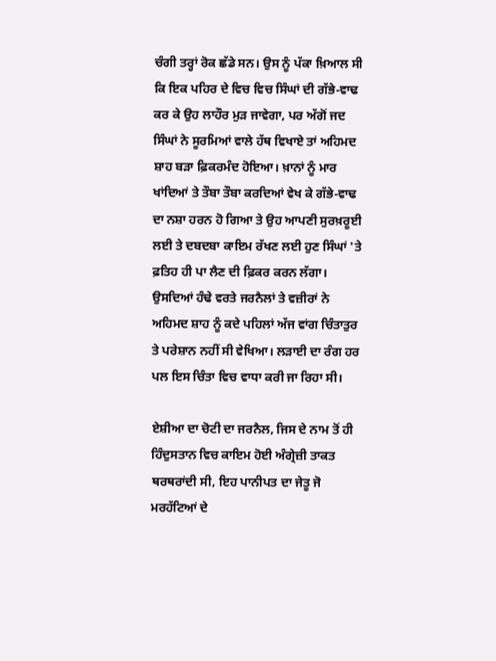ਚੰਗੀ ਤਰ੍ਹਾਂ ਰੋਕ ਛੱਡੇ ਸਨ। ਉਸ ਨੂੰ ਪੱਕਾ ਖ਼ਿਆਲ ਸੀ ਕਿ ਇਕ ਪਹਿਰ ਦੇ ਵਿਚ ਵਿਚ ਸਿੰਘਾਂ ਦੀ ਗੱਭੇ-ਵਾਢ ਕਰ ਕੇ ਉਹ ਲਾਹੌਰ ਮੁੜ ਜਾਵੇਗਾ, ਪਰ ਅੱਗੋਂ ਜਦ ਸਿੰਘਾਂ ਨੇ ਸੂਰਮਿਆਂ ਵਾਲੇ ਹੱਥ ਵਿਖਾਏ ਤਾਂ ਅਹਿਮਦ ਸ਼ਾਹ ਬੜਾ ਫ਼ਿਕਰਮੰਦ ਹੋਇਆ। ਖ਼ਾਨਾਂ ਨੂੰ ਮਾਰ ਖਾਂਦਿਆਂ ਤੇ ਤੌਬਾ ਤੌਬਾ ਕਰਦਿਆਂ ਵੇਖ ਕੇ ਗੱਭੇ-ਵਾਢ ਦਾ ਨਸ਼ਾ ਹਰਨ ਹੋ ਗਿਆ ਤੇ ਉਹ ਆਪਣੀ ਸੁਰਖ਼ਰੂਈ ਲਈ ਤੇ ਦਬਦਬਾ ਕਾਇਮ ਰੱਖਣ ਲਈ ਹੁਣ ਸਿੰਘਾਂ 'ਤੇ ਫ਼ਤਿਹ ਹੀ ਪਾ ਲੈਣ ਦੀ ਫ਼ਿਕਰ ਕਰਨ ਲੱਗਾ। ਉਸਦਿਆਂ ਹੰਢੇ ਵਰਤੇ ਜਰਨੈਲਾਂ ਤੇ ਵਜ਼ੀਰਾਂ ਨੇ ਅਹਿਮਦ ਸ਼ਾਹ ਨੂੰ ਕਦੇ ਪਹਿਲਾਂ ਅੱਜ ਵਾਂਗ ਚਿੰਤਾਤੁਰ ਤੇ ਪਰੇਸ਼ਾਨ ਨਹੀਂ ਸੀ ਵੇਖਿਆ। ਲੜਾਈ ਦਾ ਰੰਗ ਹਰ ਪਲ ਇਸ ਚਿੰਤਾ ਵਿਚ ਵਾਧਾ ਕਰੀ ਜਾ ਰਿਹਾ ਸੀ।

ਏਸ਼ੀਆ ਦਾ ਚੋਟੀ ਦਾ ਜਰਨੈਲ, ਜਿਸ ਦੇ ਨਾਮ ਤੋਂ ਹੀ ਹਿੰਦੁਸਤਾਨ ਵਿਚ ਕਾਇਮ ਹੋਈ ਅੰਗ੍ਰੇਜ਼ੀ ਤਾਕਤ ਥਰਥਰਾਂਦੀ ਸੀ, ਇਹ ਪਾਨੀਪਤ ਦਾ ਜੇਤੂ ਜੋ ਮਰਹੱਟਿਆਂ ਦੇ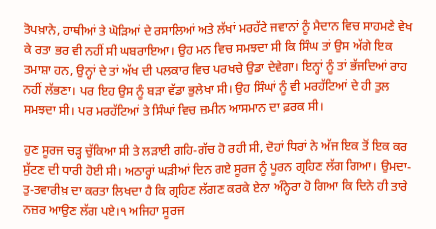ਤੋਪਖ਼ਾਨੇ, ਹਾਥੀਆਂ ਤੇ ਘੋੜਿਆਂ ਦੇ ਰਸਾਲਿਆਂ ਅਤੇ ਲੱਖਾਂ ਮਰਹੱਟੇ ਜਵਾਨਾਂ ਨੂੰ ਮੈਦਾਨ ਵਿਚ ਸਾਹਮਣੇ ਵੇਖ ਕੇ ਰਤਾ ਭਰ ਵੀ ਨਹੀਂ ਸੀ ਘਬਰਾਇਆ। ਉਹ ਮਨ ਵਿਚ ਸਮਝਦਾ ਸੀ ਕਿ ਸਿੰਘ ਤਾਂ ਉਸ ਅੱਗੇ ਇਕ ਤਮਾਸ਼ਾ ਹਨ, ਉਨ੍ਹਾਂ ਦੇ ਤਾਂ ਅੱਖ ਦੀ ਪਲਕਾਰ ਵਿਚ ਪਰਖਚੇ ਉਡਾ ਦੇਵੇਗਾ। ਇਨ੍ਹਾਂ ਨੂੰ ਤਾਂ ਭੱਜਦਿਆਂ ਰਾਹ ਨਹੀਂ ਲੱਭਣਾ। ਪਰ ਇਹ ਉਸ ਨੂੰ ਬੜਾ ਵੱਡਾ ਭੁਲੇਖਾ ਸੀ। ਉਹ ਸਿੰਘਾਂ ਨੂੰ ਵੀ ਮਰਹੱਟਿਆਂ ਦੇ ਹੀ ਤੁਲ ਸਮਝਦਾ ਸੀ। ਪਰ ਮਰਹੱਟਿਆਂ ਤੇ ਸਿੰਘਾਂ ਵਿਚ ਜ਼ਮੀਨ ਆਸਮਾਨ ਦਾ ਫ਼ਰਕ ਸੀ।

ਹੁਣ ਸੂਰਜ ਚੜ੍ਹ ਚੁੱਕਿਆ ਸੀ ਤੇ ਲੜਾਈ ਗਹਿ-ਗੱਚ ਹੋ ਰਹੀ ਸੀ, ਦੋਹਾਂ ਧਿਰਾਂ ਨੇ ਅੱਜ ਇਕ ਤੋਂ ਇਕ ਕਰ ਸੁੱਟਣ ਦੀ ਧਾਰੀ ਹੋਈ ਸੀ। ਅਠਾਰ੍ਹਾਂ ਘੜੀਆਂ ਦਿਨ ਗਏ ਸੂਰਜ ਨੂੰ ਪੂਰਨ ਗ੍ਰਹਿਣ ਲੱਗ ਗਿਆ। ਉਮਦਾ-ਤੁ-ਤਵਾਰੀਖ਼ ਦਾ ਕਰਤਾ ਲਿਖਦਾ ਹੈ ਕਿ ਗ੍ਰਹਿਣ ਲੱਗਣ ਕਰਕੇ ਏਨਾ ਅੰਨ੍ਹੇਰਾ ਹੋ ਗਿਆ ਕਿ ਦਿਨੇ ਹੀ ਤਾਰੇ ਨਜ਼ਰ ਆਉਣ ਲੱਗ ਪਏ।੧ ਅਜਿਹਾ ਸੂਰਜ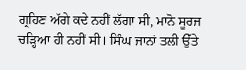ਗ੍ਰਹਿਣ ਅੱਗੇ ਕਦੇ ਨਹੀਂ ਲੱਗਾ ਸੀ, ਮਾਨੋ ਸੂਰਜ ਚੜ੍ਹਿਆ ਹੀ ਨਹੀਂ ਸੀ। ਸਿੰਘ ਜਾਨਾਂ ਤਲੀ ਉੱਤੇ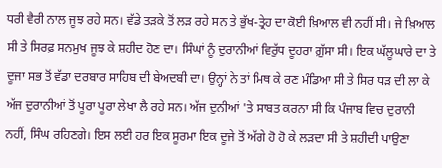ਧਰੀ ਵੈਰੀ ਨਾਲ ਜੂਝ ਰਹੇ ਸਨ। ਵੱਡੇ ਤੜਕੇ ਤੋਂ ਲੜ ਰਹੇ ਸਨ ਤੇ ਭੁੱਖ-ਤ੍ਰੇਹ ਦਾ ਕੋਈ ਖ਼ਿਆਲ ਵੀ ਨਹੀਂ ਸੀ। ਜੇ ਖ਼ਿਆਲ ਸੀ ਤੇ ਸਿਰਫ਼ ਸਨਮੁਖ ਜੂਝ ਕੇ ਸ਼ਹੀਦ ਹੋਣ ਦਾ। ਸਿੰਘਾਂ ਨੂੰ ਦੁਰਾਨੀਆਂ ਵਿਰੁੱਧ ਦੂਹਰਾ ਗ਼ੁੱਸਾ ਸੀ। ਇਕ ਘੱਲੂਘਾਰੇ ਦਾ ਤੇ ਦੂਜਾ ਸਭ ਤੋਂ ਵੱਡਾ ਦਰਬਾਰ ਸਾਹਿਬ ਦੀ ਬੇਅਦਬੀ ਦਾ। ਉਨ੍ਹਾਂ ਨੇ ਤਾਂ ਮਿਥ ਕੇ ਰਣ ਮੰਡਿਆ ਸੀ ਤੇ ਸਿਰ ਧੜ ਦੀ ਲਾ ਕੇ ਅੱਜ ਦੁਰਾਨੀਆਂ ਤੋਂ ਪੂਰਾ ਪੂਰਾ ਲੇਖਾ ਲੈ ਰਹੇ ਸਨ। ਅੱਜ ਦੁਨੀਆਂ 'ਤੇ ਸਾਬਤ ਕਰਨਾ ਸੀ ਕਿ ਪੰਜਾਬ ਵਿਚ ਦੁਰਾਨੀ ਨਹੀਂ, ਸਿੰਘ ਰਹਿਣਗੇ। ਇਸ ਲਈ ਹਰ ਇਕ ਸੂਰਮਾ ਇਕ ਦੂਜੇ ਤੋਂ ਅੱਗੇ ਹੋ ਹੋ ਕੇ ਲੜਦਾ ਸੀ ਤੇ ਸ਼ਹੀਦੀ ਪਾਉਣਾ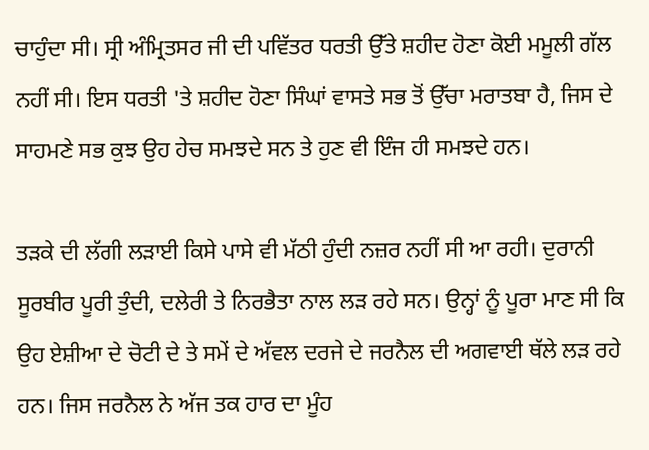ਚਾਹੁੰਦਾ ਸੀ। ਸ੍ਰੀ ਅੰਮ੍ਰਿਤਸਰ ਜੀ ਦੀ ਪਵਿੱਤਰ ਧਰਤੀ ਉੱਤੇ ਸ਼ਹੀਦ ਹੋਣਾ ਕੋਈ ਮਮੂਲੀ ਗੱਲ ਨਹੀਂ ਸੀ। ਇਸ ਧਰਤੀ 'ਤੇ ਸ਼ਹੀਦ ਹੋਣਾ ਸਿੰਘਾਂ ਵਾਸਤੇ ਸਭ ਤੋਂ ਉੱਚਾ ਮਰਾਤਬਾ ਹੈ, ਜਿਸ ਦੇ ਸਾਹਮਣੇ ਸਭ ਕੁਝ ਉਹ ਹੇਚ ਸਮਝਦੇ ਸਨ ਤੇ ਹੁਣ ਵੀ ਇੰਜ ਹੀ ਸਮਝਦੇ ਹਨ।

ਤੜਕੇ ਦੀ ਲੱਗੀ ਲੜਾਈ ਕਿਸੇ ਪਾਸੇ ਵੀ ਮੱਠੀ ਹੁੰਦੀ ਨਜ਼ਰ ਨਹੀਂ ਸੀ ਆ ਰਹੀ। ਦੁਰਾਨੀ ਸੂਰਬੀਰ ਪੂਰੀ ਤੁੰਦੀ, ਦਲੇਰੀ ਤੇ ਨਿਰਭੈਤਾ ਨਾਲ ਲੜ ਰਹੇ ਸਨ। ਉਨ੍ਹਾਂ ਨੂੰ ਪੂਰਾ ਮਾਣ ਸੀ ਕਿ ਉਹ ਏਸ਼ੀਆ ਦੇ ਚੋਟੀ ਦੇ ਤੇ ਸਮੇਂ ਦੇ ਅੱਵਲ ਦਰਜੇ ਦੇ ਜਰਨੈਲ ਦੀ ਅਗਵਾਈ ਥੱਲੇ ਲੜ ਰਹੇ ਹਨ। ਜਿਸ ਜਰਨੈਲ ਨੇ ਅੱਜ ਤਕ ਹਾਰ ਦਾ ਮੂੰਹ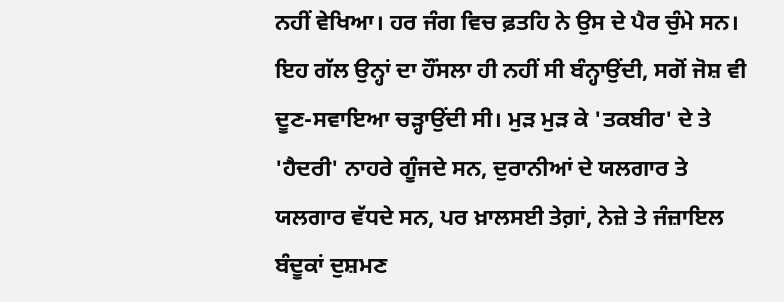ਨਹੀਂ ਵੇਖਿਆ। ਹਰ ਜੰਗ ਵਿਚ ਫ਼ਤਹਿ ਨੇ ਉਸ ਦੇ ਪੈਰ ਚੁੰਮੇ ਸਨ। ਇਹ ਗੱਲ ਉਨ੍ਹਾਂ ਦਾ ਹੌਂਸਲਾ ਹੀ ਨਹੀਂ ਸੀ ਬੰਨ੍ਹਾਉਂਦੀ, ਸਗੋਂ ਜੋਸ਼ ਵੀ ਦੂਣ-ਸਵਾਇਆ ਚੜ੍ਹਾਉਂਦੀ ਸੀ। ਮੁੜ ਮੁੜ ਕੇ 'ਤਕਬੀਰ' ਦੇ ਤੇ 'ਹੈਦਰੀ' ਨਾਹਰੇ ਗੂੰਜਦੇ ਸਨ, ਦੁਰਾਨੀਆਂ ਦੇ ਯਲਗਾਰ ਤੇ ਯਲਗਾਰ ਵੱਧਦੇ ਸਨ, ਪਰ ਖ਼ਾਲਸਈ ਤੇਗ਼ਾਂ, ਨੇਜ਼ੇ ਤੇ ਜੰਜ਼ਾਇਲ ਬੰਦੂਕਾਂ ਦੁਸ਼ਮਣ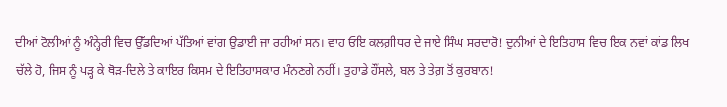ਦੀਆਂ ਟੋਲੀਆਂ ਨੂੰ ਅੰਨ੍ਹੇਰੀ ਵਿਚ ਉੱਡਦਿਆਂ ਪੱਤਿਆਂ ਵਾਂਗ ਉਡਾਈ ਜਾ ਰਹੀਆਂ ਸਨ। ਵਾਹ ਓਇ ਕਲਗ਼ੀਧਰ ਦੇ ਜਾਏ ਸਿੰਘ ਸਰਦਾਰੋ! ਦੁਨੀਆਂ ਦੇ ਇਤਿਹਾਸ ਵਿਚ ਇਕ ਨਵਾਂ ਕਾਂਡ ਲਿਖ ਚੱਲੇ ਹੋ, ਜਿਸ ਨੂੰ ਪੜ੍ਹ ਕੇ ਥੋੜ-ਦਿਲੇ ਤੇ ਕਾਇਰ ਕਿਸਮ ਦੇ ਇਤਿਹਾਸਕਾਰ ਮੰਨਣਗੇ ਨਹੀਂ। ਤੁਹਾਡੇ ਹੌਂਸਲੇ, ਬਲ ਤੇ ਤੇਗ਼ ਤੋਂ ਕੁਰਬਾਨ!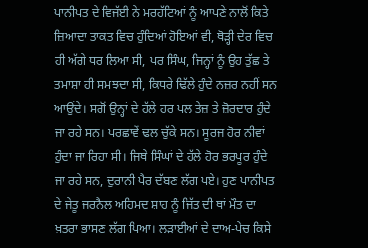ਪਾਨੀਪਤ ਦੇ ਵਿਜੱਈ ਨੇ ਮਰਹੱਟਿਆਂ ਨੂੰ ਆਪਣੇ ਨਾਲੋਂ ਕਿਤੇ ਜ਼ਿਆਦਾ ਤਾਕਤ ਵਿਚ ਹੁੰਦਿਆਂ ਹੋਇਆਂ ਵੀ, ਥੋੜ੍ਹੀ ਦੇਰ ਵਿਚ ਹੀ ਅੱਗੇ ਧਰ ਲਿਆ ਸੀ, ਪਰ ਸਿੰਘ, ਜਿਨ੍ਹਾਂ ਨੂੰ ਉਹ ਤੁੱਛ ਤੇ ਤਮਾਸ਼ਾ ਹੀ ਸਮਝਦਾ ਸੀ, ਕਿਧਰੇ ਢਿੱਲੇ ਹੁੰਦੇ ਨਜ਼ਰ ਨਹੀਂ ਸਨ ਆਉਂਦੇ। ਸਗੋਂ ਉਨ੍ਹਾਂ ਦੇ ਹੱਲੇ ਹਰ ਪਲ ਤੇਜ਼ ਤੇ ਜ਼ੋਰਦਾਰ ਹੁੰਦੇ ਜਾ ਰਹੇ ਸਨ। ਪਰਛਾਵੇਂ ਢਲ ਚੁੱਕੇ ਸਨ। ਸੂਰਜ ਹੋਰ ਨੀਵਾਂ ਹੁੰਦਾ ਜਾ ਰਿਹਾ ਸੀ। ਜਿਥੇ ਸਿੰਘਾਂ ਦੇ ਹੱਲੇ ਹੋਰ ਭਰਪੂਰ ਹੁੰਦੇ ਜਾ ਰਹੇ ਸਨ, ਦੁਰਾਨੀ ਪੈਰ ਦੱਬਣ ਲੱਗ ਪਏ। ਹੁਣ ਪਾਨੀਪਤ ਦੇ ਜੇਤੂ ਜਰਨੈਲ ਅਹਿਮਦ ਸ਼ਾਹ ਨੂੰ ਜਿੱਤ ਦੀ ਥਾਂ ਮੌਤ ਦਾ ਖ਼ਤਰਾ ਭਾਸਣ ਲੱਗ ਪਿਆ। ਲੜਾਈਆਂ ਦੇ ਦਾਅ-ਪੇਚ ਕਿਸੇ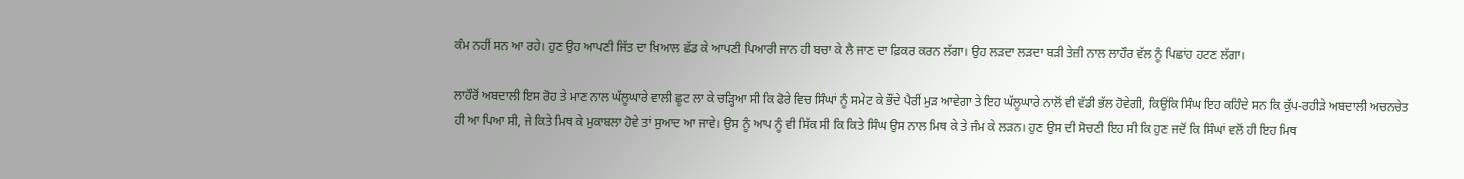ਕੰਮ ਨਹੀਂ ਸਨ ਆ ਰਹੇ। ਹੁਣ ਉਹ ਆਪਣੀ ਜਿੱਤ ਦਾ ਖ਼ਿਆਲ ਛੱਡ ਕੇ ਆਪਣੀ ਪਿਆਰੀ ਜਾਨ ਹੀ ਬਚਾ ਕੇ ਲੈ ਜਾਣ ਦਾ ਫ਼ਿਕਰ ਕਰਨ ਲੱਗਾ। ਉਹ ਲੜਦਾ ਲੜਦਾ ਬੜੀ ਤੇਜ਼ੀ ਨਾਲ ਲਾਹੌਰ ਵੱਲ ਨੂੰ ਪਿਛਾਂਹ ਹਟਣ ਲੱਗਾ।

ਲਾਹੌਰੋਂ ਅਬਦਾਲੀ ਇਸ ਰੋਹ ਤੇ ਮਾਣ ਨਾਲ ਘੱਲੂਘਾਰੇ ਵਾਲੀ ਛੂਟ ਲਾ ਕੇ ਚੜ੍ਹਿਆ ਸੀ ਕਿ ਫੋਰੇ ਵਿਚ ਸਿੰਘਾਂ ਨੂੰ ਸਮੇਟ ਕੇ ਭੌਂਦੇ ਪੈਰੀਂ ਮੁੜ ਆਵੇਗਾ ਤੇ ਇਹ ਘੱਲੂਘਾਰੇ ਨਾਲੋਂ ਵੀ ਵੱਡੀ ਭੱਲ ਹੋਵੇਗੀ, ਕਿਉਂਕਿ ਸਿੰਘ ਇਹ ਕਹਿੰਦੇ ਸਨ ਕਿ ਕੁੱਪ-ਰਹੀੜੇ ਅਬਦਾਲੀ ਅਚਨਚੇਤ ਹੀ ਆ ਪਿਆ ਸੀ, ਜੇ ਕਿਤੇ ਮਿਥ ਕੇ ਮੁਕਾਬਲਾ ਹੋਵੇ ਤਾਂ ਸੁਆਦ ਆ ਜਾਵੇ। ਉਸ ਨੂੰ ਆਪ ਨੂੰ ਵੀ ਸਿੱਕ ਸੀ ਕਿ ਕਿਤੇ ਸਿੰਘ ਉਸ ਨਾਲ ਮਿਥ ਕੇ ਤੇ ਜੰਮ ਕੇ ਲੜਨ। ਹੁਣ ਉਸ ਦੀ ਸੋਚਣੀ ਇਹ ਸੀ ਕਿ ਹੁਣ ਜਦੋਂ ਕਿ ਸਿੰਘਾਂ ਵਲੋਂ ਹੀ ਇਹ ਮਿਥ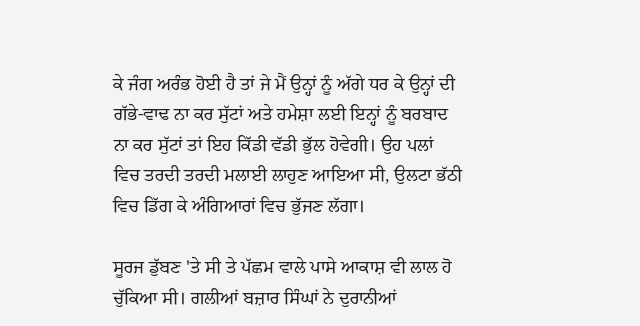ਕੇ ਜੰਗ ਅਰੰਭ ਹੋਈ ਹੈ ਤਾਂ ਜੇ ਮੈਂ ਉਨ੍ਹਾਂ ਨੂੰ ਅੱਗੇ ਧਰ ਕੇ ਉਨ੍ਹਾਂ ਦੀ ਗੱਭੇ-ਵਾਢ ਨਾ ਕਰ ਸੁੱਟਾਂ ਅਤੇ ਹਮੇਸ਼ਾ ਲਈ ਇਨ੍ਹਾਂ ਨੂੰ ਬਰਬਾਦ ਨਾ ਕਰ ਸੁੱਟਾਂ ਤਾਂ ਇਹ ਕਿੱਡੀ ਵੱਡੀ ਭੁੱਲ ਹੋਵੇਗੀ। ਉਹ ਪਲਾਂ ਵਿਚ ਤਰਦੀ ਤਰਦੀ ਮਲਾਈ ਲਾਹੁਣ ਆਇਆ ਸੀ, ਉਲਟਾ ਭੱਠੀ ਵਿਚ ਡਿੱਗ ਕੇ ਅੰਗਿਆਰਾਂ ਵਿਚ ਭੁੱਜਣ ਲੱਗਾ।

ਸੂਰਜ ਡੁੱਬਣ 'ਤੇ ਸੀ ਤੇ ਪੱਛਮ ਵਾਲੇ ਪਾਸੇ ਆਕਾਸ਼ ਵੀ ਲਾਲ ਹੋ ਚੁੱਕਿਆ ਸੀ। ਗਲੀਆਂ ਬਜ਼ਾਰ ਸਿੰਘਾਂ ਨੇ ਦੁਰਾਨੀਆਂ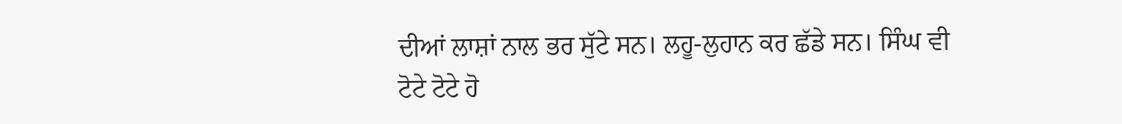ਦੀਆਂ ਲਾਸ਼ਾਂ ਨਾਲ ਭਰ ਸੁੱਟੇ ਸਨ। ਲਹੂ-ਲੁਹਾਨ ਕਰ ਛੱਡੇ ਸਨ। ਸਿੰਘ ਵੀ ਟੋਟੇ ਟੋਟੇ ਹੋ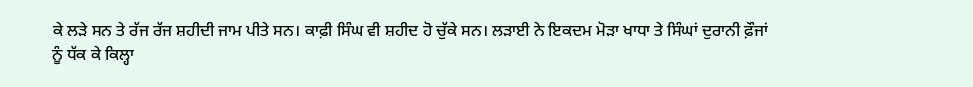ਕੇ ਲੜੇ ਸਨ ਤੇ ਰੱਜ ਰੱਜ ਸ਼ਹੀਦੀ ਜਾਮ ਪੀਤੇ ਸਨ। ਕਾਫ਼ੀ ਸਿੰਘ ਵੀ ਸ਼ਹੀਦ ਹੋ ਚੁੱਕੇ ਸਨ। ਲੜਾਈ ਨੇ ਇਕਦਮ ਮੋੜਾ ਖਾਧਾ ਤੇ ਸਿੰਘਾਂ ਦੁਰਾਨੀ ਫ਼ੌਜਾਂ ਨੂੰ ਧੱਕ ਕੇ ਕਿਲ੍ਹਾ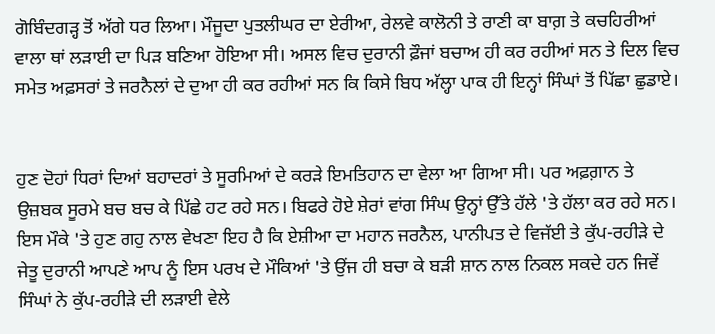ਗੋਬਿੰਦਗੜ੍ਹ ਤੋਂ ਅੱਗੇ ਧਰ ਲਿਆ। ਮੌਜੂਦਾ ਪੁਤਲੀਘਰ ਦਾ ਏਰੀਆ, ਰੇਲਵੇ ਕਾਲੋਨੀ ਤੇ ਰਾਣੀ ਕਾ ਬਾਗ਼ ਤੇ ਕਚਹਿਰੀਆਂ ਵਾਲਾ ਥਾਂ ਲੜਾਈ ਦਾ ਪਿੜ ਬਣਿਆ ਹੋਇਆ ਸੀ। ਅਸਲ ਵਿਚ ਦੁਰਾਨੀ ਫ਼ੌਜਾਂ ਬਚਾਅ ਹੀ ਕਰ ਰਹੀਆਂ ਸਨ ਤੇ ਦਿਲ ਵਿਚ ਸਮੇਤ ਅਫ਼ਸਰਾਂ ਤੇ ਜਰਨੈਲਾਂ ਦੇ ਦੁਆ ਹੀ ਕਰ ਰਹੀਆਂ ਸਨ ਕਿ ਕਿਸੇ ਬਿਧ ਅੱਲ੍ਹਾ ਪਾਕ ਹੀ ਇਨ੍ਹਾਂ ਸਿੰਘਾਂ ਤੋਂ ਪਿੱਛਾ ਛੁਡਾਏ।


ਹੁਣ ਦੋਹਾਂ ਧਿਰਾਂ ਦਿਆਂ ਬਹਾਦਰਾਂ ਤੇ ਸੂਰਮਿਆਂ ਦੇ ਕਰੜੇ ਇਮਤਿਹਾਨ ਦਾ ਵੇਲਾ ਆ ਗਿਆ ਸੀ। ਪਰ ਅਫ਼ਗ਼ਾਨ ਤੇ ਉਜ਼ਬਕ ਸੂਰਮੇ ਬਚ ਬਚ ਕੇ ਪਿੱਛੇ ਹਟ ਰਹੇ ਸਨ। ਬਿਫਰੇ ਹੋਏ ਸ਼ੇਰਾਂ ਵਾਂਗ ਸਿੰਘ ਉਨ੍ਹਾਂ ਉੱਤੇ ਹੱਲੇ 'ਤੇ ਹੱਲਾ ਕਰ ਰਹੇ ਸਨ। ਇਸ ਮੌਕੇ 'ਤੇ ਹੁਣ ਗਹੁ ਨਾਲ ਵੇਖਣਾ ਇਹ ਹੈ ਕਿ ਏਸ਼ੀਆ ਦਾ ਮਹਾਨ ਜਰਨੈਲ, ਪਾਨੀਪਤ ਦੇ ਵਿਜੱਈ ਤੇ ਕੁੱਪ-ਰਹੀੜੇ ਦੇ ਜੇਤੂ ਦੁਰਾਨੀ ਆਪਣੇ ਆਪ ਨੂੰ ਇਸ ਪਰਖ ਦੇ ਮੌਕਿਆਂ 'ਤੇ ਉਂਜ ਹੀ ਬਚਾ ਕੇ ਬੜੀ ਸ਼ਾਨ ਨਾਲ ਨਿਕਲ ਸਕਦੇ ਹਨ ਜਿਵੇਂ ਸਿੰਘਾਂ ਨੇ ਕੁੱਪ-ਰਹੀੜੇ ਦੀ ਲੜਾਈ ਵੇਲੇ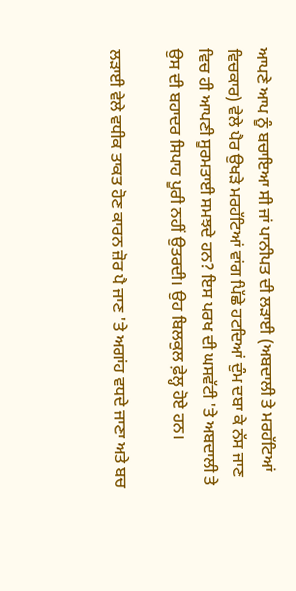ਆਪਣੇ ਆਪ ਨੂੰ ਬਚਾਇਆ ਸੀ ਜਾਂ ਪਾਨੀਪਤ ਦੀ ਲੜਾਈ (ਅਬਦਾਲੀ ਤੇ ਮਰਹੱਟਿਆਂ ਵਿਚਕਾਰ) ਵੇਲੇ ਪੈਰ ਉਖੜੇ ਮਰਹੱਟਿਆਂ ਵਾਂਗ ਪਿੱਛੇ ਹਟਦਿਆਂ ਦੁੰਮ ਦਬਾ ਕੇ ਨੱਸ ਜਾਣ ਵਿਚ ਹੀ ਆਪਣੀ ਸੂਰਮਤਾਈ ਸਮਝਦੇ ਹਨ? ਇਸ ਪਰਖ ਦੀ ਘਸਵੱਟੀ 'ਤੇ ਅਬਦਾਲੀ ਤੇ ਉਸ ਦੀ ਬਹਾਦਰ ਸਿਪਾਹ ਪੂਰੀ ਨਹੀਂ ਉਤਰਦੀ। ਉਹ ਬਿਲਕੁਲ ਫ਼ੇਲ੍ਹ ਹੋਏ ਹਨ।

ਲੜਾਈ ਵੇਲੇ ਵਧੀਕ ਤਾਕਤ ਹੋਣ ਕਾਰਨ ਜ਼ੋਰ ਪੈ ਜਾਣ 'ਤੇ ਅਗਾਂਹ ਵਧਦੇ ਜਾਣਾ ਅਤੇ ਬਚ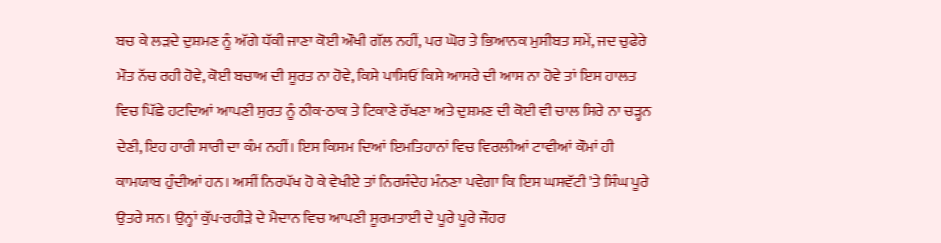ਬਚ ਕੇ ਲੜਦੇ ਦੁਸ਼ਮਣ ਨੂੰ ਅੱਗੇ ਧੱਕੀ ਜਾਣਾ ਕੋਈ ਔਖੀ ਗੱਲ ਨਹੀਂ, ਪਰ ਘੋਰ ਤੇ ਭਿਆਨਕ ਮੁਸੀਬਤ ਸਮੇਂ, ਜਦ ਚੁਫੇਰੇ ਮੌਤ ਨੱਚ ਰਹੀ ਹੋਵੇ, ਕੋਈ ਬਚਾਅ ਦੀ ਸੂਰਤ ਨਾ ਹੋਵੇ, ਕਿਸੇ ਪਾਸਿਓਂ ਕਿਸੇ ਆਸਰੇ ਦੀ ਆਸ ਨਾ ਹੋਵੇ ਤਾਂ ਇਸ ਹਾਲਤ ਵਿਚ ਪਿੱਛੇ ਹਟਦਿਆਂ ਆਪਣੀ ਸੁਰਤ ਨੂੰ ਠੀਕ-ਠਾਕ ਤੇ ਟਿਕਾਣੇ ਰੱਖਣਾ ਅਤੇ ਦੁਸ਼ਮਣ ਦੀ ਕੋਈ ਵੀ ਚਾਲ ਸਿਰੇ ਨਾ ਚੜ੍ਹਨ ਦੇਣੀ, ਇਹ ਹਾਰੀ ਸਾਰੀ ਦਾ ਕੰਮ ਨਹੀਂ। ਇਸ ਕਿਸਮ ਦਿਆਂ ਇਮਤਿਹਾਨਾਂ ਵਿਚ ਵਿਰਲੀਆਂ ਟਾਵੀਆਂ ਕੌਮਾਂ ਹੀ ਕਾਮਯਾਬ ਹੁੰਦੀਆਂ ਹਨ। ਅਸੀਂ ਨਿਰਪੱਖ ਹੋ ਕੇ ਵੇਖੀਏ ਤਾਂ ਨਿਰਸੰਦੇਹ ਮੰਨਣਾ ਪਵੇਗਾ ਕਿ ਇਸ ਘਸਵੱਟੀ 'ਤੇ ਸਿੰਘ ਪੂਰੇ ਉਤਰੇ ਸਨ। ਉਨ੍ਹਾਂ ਕੁੱਪ-ਰਹੀੜੇ ਦੇ ਮੈਦਾਨ ਵਿਚ ਆਪਣੀ ਸੂਰਮਤਾਈ ਦੇ ਪੂਰੇ ਪੂਰੇ ਜੌਹਰ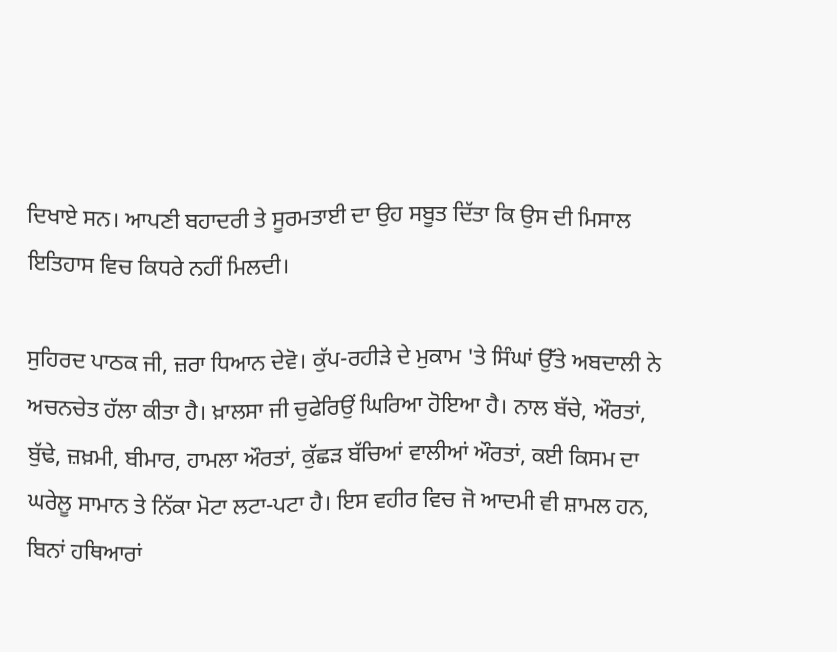ਦਿਖਾਏ ਸਨ। ਆਪਣੀ ਬਹਾਦਰੀ ਤੇ ਸੂਰਮਤਾਈ ਦਾ ਉਹ ਸਬੂਤ ਦਿੱਤਾ ਕਿ ਉਸ ਦੀ ਮਿਸਾਲ ਇਤਿਹਾਸ ਵਿਚ ਕਿਧਰੇ ਨਹੀਂ ਮਿਲਦੀ।

ਸੁਹਿਰਦ ਪਾਠਕ ਜੀ, ਜ਼ਰਾ ਧਿਆਨ ਦੇਵੋ। ਕੁੱਪ-ਰਹੀੜੇ ਦੇ ਮੁਕਾਮ 'ਤੇ ਸਿੰਘਾਂ ਉੱਤੇ ਅਬਦਾਲੀ ਨੇ ਅਚਨਚੇਤ ਹੱਲਾ ਕੀਤਾ ਹੈ। ਖ਼ਾਲਸਾ ਜੀ ਚੁਫੇਰਿਉਂ ਘਿਰਿਆ ਹੋਇਆ ਹੈ। ਨਾਲ ਬੱਚੇ, ਔਰਤਾਂ, ਬੁੱਢੇ, ਜ਼ਖ਼ਮੀ, ਬੀਮਾਰ, ਹਾਮਲਾ ਔਰਤਾਂ, ਕੁੱਛੜ ਬੱਚਿਆਂ ਵਾਲੀਆਂ ਔਰਤਾਂ, ਕਈ ਕਿਸਮ ਦਾ ਘਰੇਲੂ ਸਾਮਾਨ ਤੇ ਨਿੱਕਾ ਮੋਟਾ ਲਟਾ-ਪਟਾ ਹੈ। ਇਸ ਵਹੀਰ ਵਿਚ ਜੋ ਆਦਮੀ ਵੀ ਸ਼ਾਮਲ ਹਨ, ਬਿਨਾਂ ਹਥਿਆਰਾਂ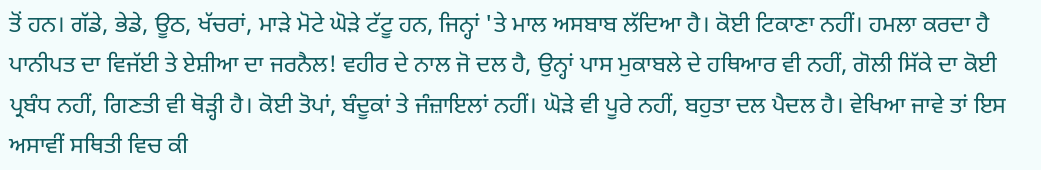ਤੋਂ ਹਨ। ਗੱਡੇ, ਭੇਡੇ, ਊਠ, ਖੱਚਰਾਂ, ਮਾੜੇ ਮੋਟੇ ਘੋੜੇ ਟੱਟੂ ਹਨ, ਜਿਨ੍ਹਾਂ 'ਤੇ ਮਾਲ ਅਸਬਾਬ ਲੱਦਿਆ ਹੈ। ਕੋਈ ਟਿਕਾਣਾ ਨਹੀਂ। ਹਮਲਾ ਕਰਦਾ ਹੈ ਪਾਨੀਪਤ ਦਾ ਵਿਜੱਈ ਤੇ ਏਸ਼ੀਆ ਦਾ ਜਰਨੈਲ! ਵਹੀਰ ਦੇ ਨਾਲ ਜੋ ਦਲ ਹੈ, ਉਨ੍ਹਾਂ ਪਾਸ ਮੁਕਾਬਲੇ ਦੇ ਹਥਿਆਰ ਵੀ ਨਹੀਂ, ਗੋਲੀ ਸਿੱਕੇ ਦਾ ਕੋਈ ਪ੍ਰਬੰਧ ਨਹੀਂ, ਗਿਣਤੀ ਵੀ ਥੋੜ੍ਹੀ ਹੈ। ਕੋਈ ਤੋਪਾਂ, ਬੰਦੂਕਾਂ ਤੇ ਜੰਜ਼ਾਇਲਾਂ ਨਹੀਂ। ਘੋੜੇ ਵੀ ਪੂਰੇ ਨਹੀਂ, ਬਹੁਤਾ ਦਲ ਪੈਦਲ ਹੈ। ਵੇਖਿਆ ਜਾਵੇ ਤਾਂ ਇਸ ਅਸਾਵੀਂ ਸਥਿਤੀ ਵਿਚ ਕੀ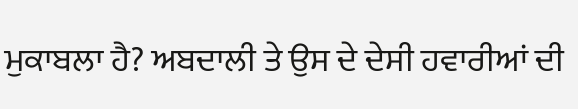ਮੁਕਾਬਲਾ ਹੈ? ਅਬਦਾਲੀ ਤੇ ਉਸ ਦੇ ਦੇਸੀ ਹਵਾਰੀਆਂ ਦੀ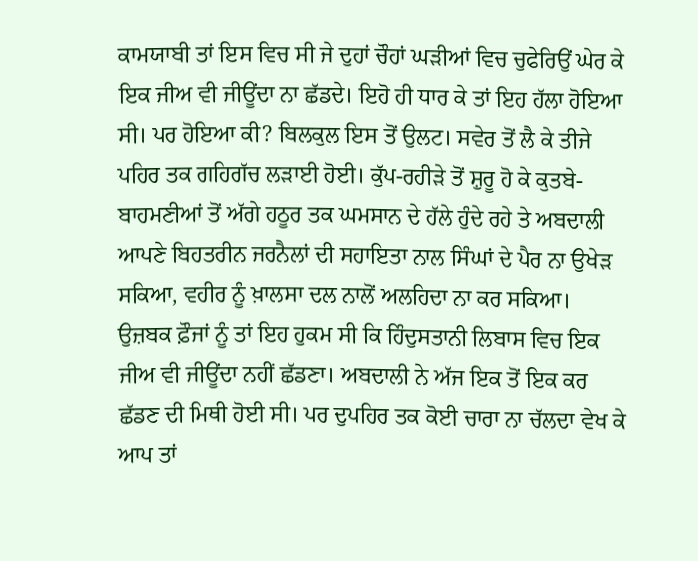ਕਾਮਯਾਬੀ ਤਾਂ ਇਸ ਵਿਚ ਸੀ ਜੇ ਦੁਹਾਂ ਚੌਹਾਂ ਘੜੀਆਂ ਵਿਚ ਚੁਫੇਰਿਉਂ ਘੇਰ ਕੇ ਇਕ ਜੀਅ ਵੀ ਜੀਊਂਦਾ ਨਾ ਛੱਡਦੇ। ਇਹੋ ਹੀ ਧਾਰ ਕੇ ਤਾਂ ਇਹ ਹੱਲਾ ਹੋਇਆ ਸੀ। ਪਰ ਹੋਇਆ ਕੀ? ਬਿਲਕੁਲ ਇਸ ਤੋਂ ਉਲਟ। ਸਵੇਰ ਤੋਂ ਲੈ ਕੇ ਤੀਜੇ ਪਹਿਰ ਤਕ ਗਹਿਗੱਚ ਲੜਾਈ ਹੋਈ। ਕੁੱਪ-ਰਹੀੜੇ ਤੋਂ ਸ਼ੁਰੂ ਹੋ ਕੇ ਕੁਤਬੇ-ਬਾਹਮਣੀਆਂ ਤੋਂ ਅੱਗੇ ਹਠੂਰ ਤਕ ਘਮਸਾਨ ਦੇ ਹੱਲੇ ਹੁੰਦੇ ਰਹੇ ਤੇ ਅਬਦਾਲੀ ਆਪਣੇ ਬਿਹਤਰੀਨ ਜਰਨੈਲਾਂ ਦੀ ਸਹਾਇਤਾ ਨਾਲ ਸਿੰਘਾਂ ਦੇ ਪੈਰ ਨਾ ਉਖੇੜ ਸਕਿਆ, ਵਹੀਰ ਨੂੰ ਖ਼ਾਲਸਾ ਦਲ ਨਾਲੋਂ ਅਲਹਿਦਾ ਨਾ ਕਰ ਸਕਿਆ। ਉਜ਼ਬਕ ਫ਼ੌਜਾਂ ਨੂੰ ਤਾਂ ਇਹ ਹੁਕਮ ਸੀ ਕਿ ਹਿੰਦੁਸਤਾਨੀ ਲਿਬਾਸ ਵਿਚ ਇਕ ਜੀਅ ਵੀ ਜੀਊਂਦਾ ਨਹੀਂ ਛੱਡਣਾ। ਅਬਦਾਲੀ ਨੇ ਅੱਜ ਇਕ ਤੋਂ ਇਕ ਕਰ ਛੱਡਣ ਦੀ ਮਿਥੀ ਹੋਈ ਸੀ। ਪਰ ਦੁਪਹਿਰ ਤਕ ਕੋਈ ਚਾਰਾ ਨਾ ਚੱਲਦਾ ਵੇਖ ਕੇ ਆਪ ਤਾਂ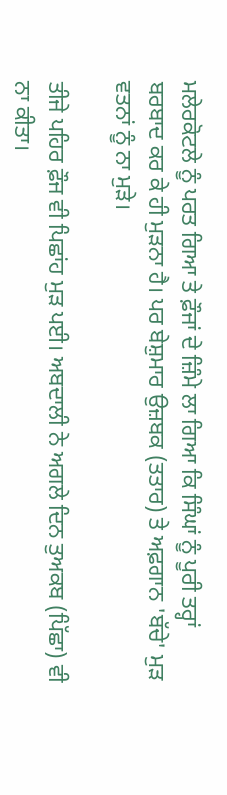ਮਲੇਰਕੋਟਲੇ ਨੂੰ ਪਰਤ ਗਿਆ ਤੇ ਫ਼ੌਜਾਂ ਦੇ ਜ਼ਿੰਮੇ ਲਾ ਗਿਆ ਕਿ ਸਿੰਘਾਂ ਨੂੰ ਪੂਰੀ ਤਰ੍ਹਾਂ ਬਰਬਾਦ ਕਰ ਕੇ ਹੀ ਮੁੜਨਾ ਹੈ। ਪਰ ਬੇਸ਼ੁਮਾਰ ਉਜ਼ਬਕ (ਤਤਾਰ) ਤੇ ਅਫ਼ਗਾਨ 'ਬੱਚੇ' ਮੁੜ ਵਤਨਾਂ ਨੂੰ ਨਾ ਮੁੜੇ।

ਤੀਜੇ ਪਹਿਰ ਫ਼ੌਜ ਵੀ ਪਿਛਾਂਹ ਮੁੜ ਪਈ। ਅਬਦਾਲੀ ਨੇ ਅਗਲੇ ਦਿਨ ਤੁਅਕਬ (ਪਿੱਛਾ) ਵੀ ਨਾ ਕੀਤਾ।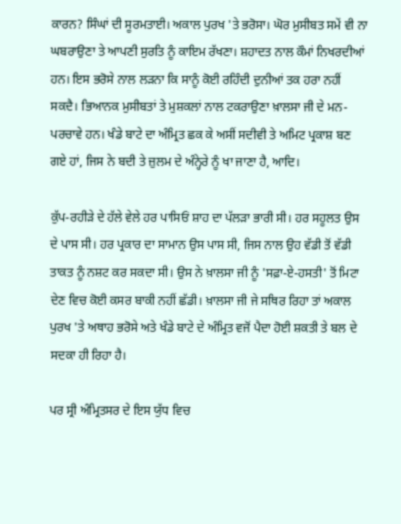ਕਾਰਨ? ਸਿੰਘਾਂ ਦੀ ਸੂਰਮਤਾਈ। ਅਕਾਲ ਪੁਰਖ 'ਤੇ ਭਰੋਸਾ। ਘੋਰ ਮੁਸੀਬਤ ਸਮੇਂ ਵੀ ਨਾ ਘਬਰਾਉਣਾ ਤੇ ਆਪਣੀ ਸੁਰਤਿ ਨੂੰ ਕਾਇਮ ਰੱਖਣਾ। ਸ਼ਹਾਦਤ ਨਾਲ ਕੌਮਾਂ ਨਿਖਰਦੀਆਂ ਹਨ। ਇਸ ਭਰੋਸੇ ਨਾਲ ਲੜਨਾ ਕਿ ਸਾਨੂੰ ਕੋਈ ਰਹਿੰਦੀ ਦੁਨੀਆਂ ਤਕ ਹਰਾ ਨਹੀਂ ਸਕਦੈ। ਭਿਆਨਕ ਮੁਸੀਬਤਾਂ ਤੇ ਮੁਸ਼ਕਲਾਂ ਨਾਲ ਟਕਰਾਉਣਾ ਖ਼ਾਲਸਾ ਜੀ ਦੇ ਮਨ-ਪਰਚਾਵੇ ਹਨ। ਖੰਡੇ ਬਾਟੇ ਦਾ ਅੰਮ੍ਰਿਤ ਛਕ ਕੇ ਅਸੀਂ ਸਦੀਵੀ ਤੇ ਅਮਿਟ ਪ੍ਰਕਾਸ਼ ਬਣ ਗਏ ਹਾਂ, ਜਿਸ ਨੇ ਬਦੀ ਤੇ ਜ਼ੁਲਮ ਦੇ ਅੰਨ੍ਹੇਰੇ ਨੂੰ ਖਾ ਜਾਣਾ ਹੈ, ਆਦਿ।

ਕੁੱਪ-ਰਹੀੜੇ ਦੇ ਹੱਲੇ ਵੇਲੇ ਹਰ ਪਾਸਿਓਂ ਸ਼ਾਹ ਦਾ ਪੱਲੜਾ ਭਾਰੀ ਸੀ। ਹਰ ਸਹੂਲਤ ਉਸ ਦੇ ਪਾਸ ਸੀ। ਹਰ ਪ੍ਰਕਾਰ ਦਾ ਸਾਮਾਨ ਉਸ ਪਾਸ ਸੀ, ਜਿਸ ਨਾਲ ਉਹ ਵੱਡੀ ਤੋਂ ਵੱਡੀ ਤਾਕਤ ਨੂੰ ਨਸ਼ਟ ਕਰ ਸਕਦਾ ਸੀ। ਉਸ ਨੇ ਖ਼ਾਲਸਾ ਜੀ ਨੂੰ 'ਸਫ਼ਾ-ਏ-ਹਸਤੀ' ਤੋਂ ਮਿਟਾ ਦੇਣ ਵਿਚ ਕੋਈ ਕਸਰ ਬਾਕੀ ਨਹੀਂ ਛੱਡੀ। ਖ਼ਾਲਸਾ ਜੀ ਜੇ ਸਥਿਰ ਰਿਹਾ ਤਾਂ ਅਕਾਲ ਪੁਰਖ 'ਤੇ ਅਥਾਹ ਭਰੋਸੇ ਅਤੇ ਖੰਡੇ ਬਾਟੇ ਦੇ ਅੰਮ੍ਰਿਤ ਵਜੋਂ ਪੈਦਾ ਹੋਈ ਸ਼ਕਤੀ ਤੇ ਬਲ ਦੇ ਸਦਕਾ ਹੀ ਰਿਹਾ ਹੈ।

ਪਰ ਸ੍ਰੀ ਅੰਮ੍ਰਿਤਸਰ ਦੇ ਇਸ ਯੁੱਧ ਵਿਚ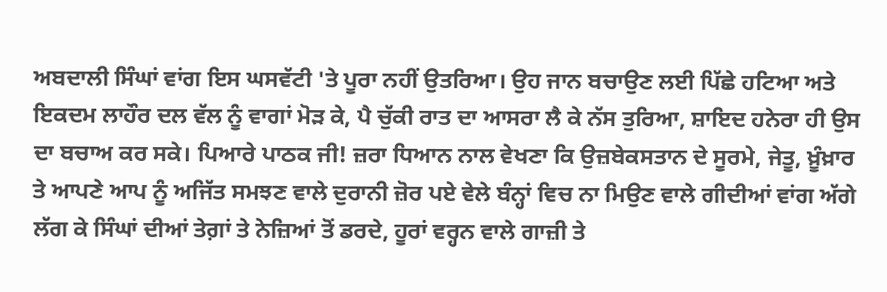ਅਬਦਾਲੀ ਸਿੰਘਾਂ ਵਾਂਗ ਇਸ ਘਸਵੱਟੀ 'ਤੇ ਪੂਰਾ ਨਹੀਂ ਉਤਰਿਆ। ਉਹ ਜਾਨ ਬਚਾਉਣ ਲਈ ਪਿੱਛੇ ਹਟਿਆ ਅਤੇ ਇਕਦਮ ਲਾਹੌਰ ਦਲ ਵੱਲ ਨੂੰ ਵਾਗਾਂ ਮੋੜ ਕੇ, ਪੈ ਚੁੱਕੀ ਰਾਤ ਦਾ ਆਸਰਾ ਲੈ ਕੇ ਨੱਸ ਤੁਰਿਆ, ਸ਼ਾਇਦ ਹਨੇਰਾ ਹੀ ਉਸ ਦਾ ਬਚਾਅ ਕਰ ਸਕੇ। ਪਿਆਰੇ ਪਾਠਕ ਜੀ! ਜ਼ਰਾ ਧਿਆਨ ਨਾਲ ਵੇਖਣਾ ਕਿ ਉਜ਼ਬੇਕਸਤਾਨ ਦੇ ਸੂਰਮੇ, ਜੇਤੂ, ਖ਼ੂੰਖ਼ਾਰ ਤੇ ਆਪਣੇ ਆਪ ਨੂੰ ਅਜਿੱਤ ਸਮਝਣ ਵਾਲੇ ਦੁਰਾਨੀ ਜ਼ੋਰ ਪਏ ਵੇਲੇ ਬੰਨ੍ਹਾਂ ਵਿਚ ਨਾ ਮਿਉਣ ਵਾਲੇ ਗੀਦੀਆਂ ਵਾਂਗ ਅੱਗੇ ਲੱਗ ਕੇ ਸਿੰਘਾਂ ਦੀਆਂ ਤੇਗ਼ਾਂ ਤੇ ਨੇਜ਼ਿਆਂ ਤੋਂ ਡਰਦੇ, ਹੂਰਾਂ ਵਰ੍ਹਨ ਵਾਲੇ ਗਾਜ਼ੀ ਤੇ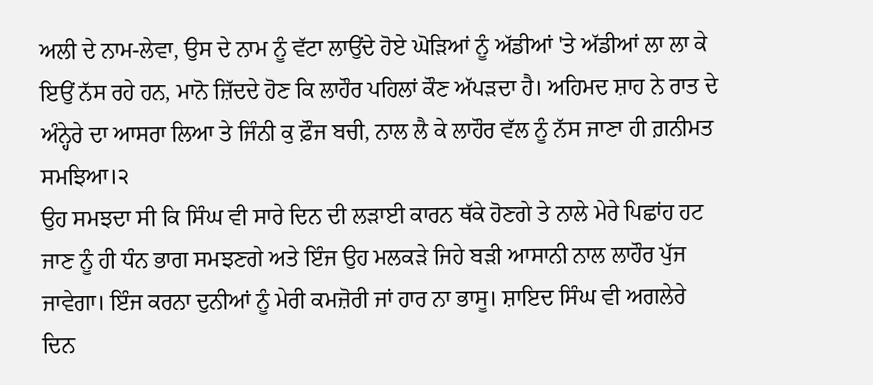ਅਲੀ ਦੇ ਨਾਮ-ਲੇਵਾ, ਉਸ ਦੇ ਨਾਮ ਨੂੰ ਵੱਟਾ ਲਾਉਂਦੇ ਹੋਏ ਘੋੜਿਆਂ ਨੂੰ ਅੱਡੀਆਂ 'ਤੇ ਅੱਡੀਆਂ ਲਾ ਲਾ ਕੇ ਇਉਂ ਨੱਸ ਰਹੇ ਹਨ, ਮਾਨੋ ਜ਼ਿੱਦਦੇ ਹੋਣ ਕਿ ਲਾਹੌਰ ਪਹਿਲਾਂ ਕੌਣ ਅੱਪੜਦਾ ਹੈ। ਅਹਿਮਦ ਸ਼ਾਹ ਨੇ ਰਾਤ ਦੇ ਅੰਨ੍ਹੇਰੇ ਦਾ ਆਸਰਾ ਲਿਆ ਤੇ ਜਿੰਨੀ ਕੁ ਫ਼ੌਜ ਬਚੀ, ਨਾਲ ਲੈ ਕੇ ਲਾਹੌਰ ਵੱਲ ਨੂੰ ਨੱਸ ਜਾਣਾ ਹੀ ਗ਼ਨੀਮਤ ਸਮਝਿਆ।੨
ਉਹ ਸਮਝਦਾ ਸੀ ਕਿ ਸਿੰਘ ਵੀ ਸਾਰੇ ਦਿਨ ਦੀ ਲੜਾਈ ਕਾਰਨ ਥੱਕੇ ਹੋਣਗੇ ਤੇ ਨਾਲੇ ਮੇਰੇ ਪਿਛਾਂਹ ਹਟ ਜਾਣ ਨੂੰ ਹੀ ਧੰਨ ਭਾਗ ਸਮਝਣਗੇ ਅਤੇ ਇੰਜ ਉਹ ਮਲਕੜੇ ਜਿਹੇ ਬੜੀ ਆਸਾਨੀ ਨਾਲ ਲਾਹੌਰ ਪੁੱਜ ਜਾਵੇਗਾ। ਇੰਜ ਕਰਨਾ ਦੁਨੀਆਂ ਨੂੰ ਮੇਰੀ ਕਮਜ਼ੋਰੀ ਜਾਂ ਹਾਰ ਨਾ ਭਾਸੂ। ਸ਼ਾਇਦ ਸਿੰਘ ਵੀ ਅਗਲੇਰੇ ਦਿਨ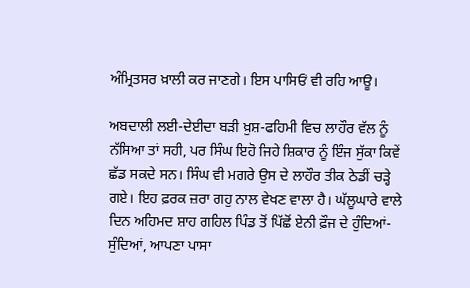ਅੰਮ੍ਰਿਤਸਰ ਖ਼ਾਲੀ ਕਰ ਜਾਣਗੇ। ਇਸ ਪਾਸਿਓਂ ਵੀ ਰਹਿ ਆਊ।

ਅਬਦਾਲੀ ਲਈ-ਦੇਈਦਾ ਬੜੀ ਖ਼ੁਸ਼-ਫਹਿਮੀ ਵਿਚ ਲਾਹੌਰ ਵੱਲ ਨੂੰ ਨੱਸਿਆ ਤਾਂ ਸਹੀ, ਪਰ ਸਿੰਘ ਇਹੋ ਜਿਹੇ ਸ਼ਿਕਾਰ ਨੂੰ ਇੰਜ ਸੁੱਕਾ ਕਿਵੇਂ ਛੱਡ ਸਕਦੇ ਸਨ। ਸਿੰਘ ਵੀ ਮਗਰੇ ਉਸ ਦੇ ਲਾਹੌਰ ਤੀਕ ਠੇਡੀਂ ਚੜ੍ਹੇ ਗਏ। ਇਹ ਫ਼ਰਕ ਜ਼ਰਾ ਗਹੁ ਨਾਲ ਵੇਖਣ ਵਾਲਾ ਹੈ। ਘੱਲੂਘਾਰੇ ਵਾਲੇ ਦਿਨ ਅਹਿਮਦ ਸ਼ਾਹ ਗਹਿਲ ਪਿੰਡ ਤੋਂ ਪਿੱਛੋਂ ਏਨੀ ਫ਼ੌਜ ਦੇ ਹੁੰਦਿਆਂ-ਸੁੰਦਿਆਂ, ਆਪਣਾ ਪਾਸਾ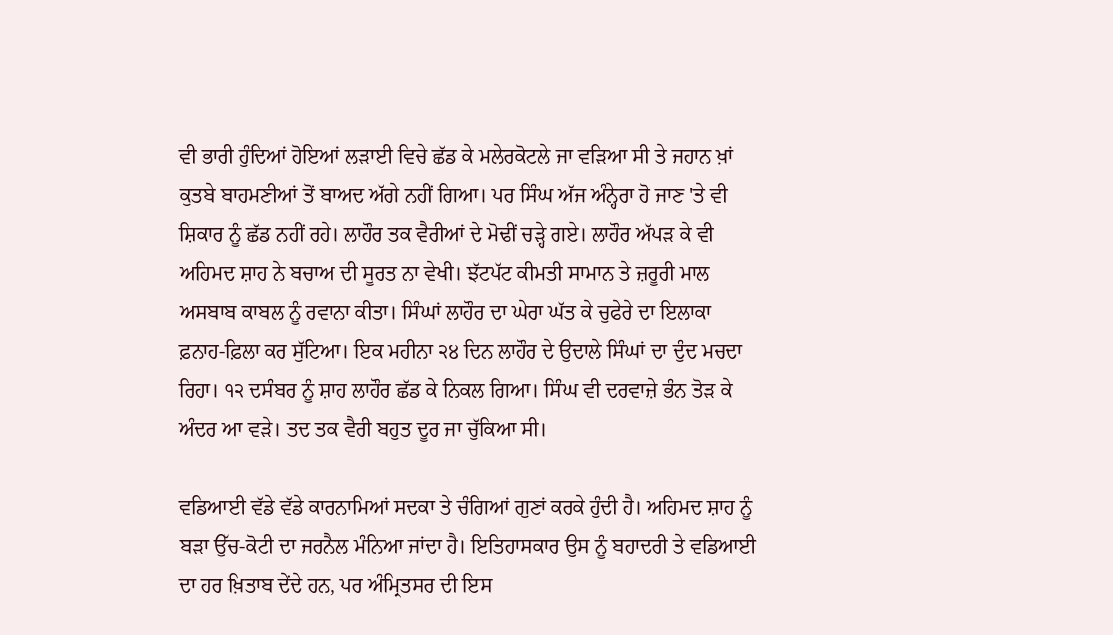ਵੀ ਭਾਰੀ ਹੁੰਦਿਆਂ ਹੋਇਆਂ ਲੜਾਈ ਵਿਚੇ ਛੱਡ ਕੇ ਮਲੇਰਕੋਟਲੇ ਜਾ ਵੜਿਆ ਸੀ ਤੇ ਜਹਾਨ ਖ਼ਾਂ ਕੁਤਬੇ ਬਾਹਮਣੀਆਂ ਤੋਂ ਬਾਅਦ ਅੱਗੇ ਨਹੀਂ ਗਿਆ। ਪਰ ਸਿੰਘ ਅੱਜ ਅੰਨ੍ਹੇਰਾ ਹੋ ਜਾਣ 'ਤੇ ਵੀ ਸ਼ਿਕਾਰ ਨੂੰ ਛੱਡ ਨਹੀਂ ਰਹੇ। ਲਾਹੌਰ ਤਕ ਵੈਰੀਆਂ ਦੇ ਮੋਢੀਂ ਚੜ੍ਹੇ ਗਏ। ਲਾਹੌਰ ਅੱਪੜ ਕੇ ਵੀ ਅਹਿਮਦ ਸ਼ਾਹ ਨੇ ਬਚਾਅ ਦੀ ਸੂਰਤ ਨਾ ਵੇਖੀ। ਝੱਟਪੱਟ ਕੀਮਤੀ ਸਾਮਾਨ ਤੇ ਜ਼ਰੂਰੀ ਮਾਲ ਅਸਬਾਬ ਕਾਬਲ ਨੂੰ ਰਵਾਨਾ ਕੀਤਾ। ਸਿੰਘਾਂ ਲਾਹੌਰ ਦਾ ਘੇਰਾ ਘੱਤ ਕੇ ਚੁਫੇਰੇ ਦਾ ਇਲਾਕਾ ਫ਼ਨਾਹ-ਫ਼ਿਲਾ ਕਰ ਸੁੱਟਿਆ। ਇਕ ਮਹੀਨਾ ੨੪ ਦਿਨ ਲਾਹੌਰ ਦੇ ਉਦਾਲੇ ਸਿੰਘਾਂ ਦਾ ਦੁੰਦ ਮਚਦਾ ਰਿਹਾ। ੧੨ ਦਸੰਬਰ ਨੂੰ ਸ਼ਾਹ ਲਾਹੌਰ ਛੱਡ ਕੇ ਨਿਕਲ ਗਿਆ। ਸਿੰਘ ਵੀ ਦਰਵਾਜ਼ੇ ਭੰਨ ਤੋੜ ਕੇ ਅੰਦਰ ਆ ਵੜੇ। ਤਦ ਤਕ ਵੈਰੀ ਬਹੁਤ ਦੂਰ ਜਾ ਚੁੱਕਿਆ ਸੀ।

ਵਡਿਆਈ ਵੱਡੇ ਵੱਡੇ ਕਾਰਨਾਮਿਆਂ ਸਦਕਾ ਤੇ ਚੰਗਿਆਂ ਗੁਣਾਂ ਕਰਕੇ ਹੁੰਦੀ ਹੈ। ਅਹਿਮਦ ਸ਼ਾਹ ਨੂੰ ਬੜਾ ਉੱਚ-ਕੋਟੀ ਦਾ ਜਰਨੈਲ ਮੰਨਿਆ ਜਾਂਦਾ ਹੈ। ਇਤਿਹਾਸਕਾਰ ਉਸ ਨੂੰ ਬਹਾਦਰੀ ਤੇ ਵਡਿਆਈ ਦਾ ਹਰ ਖ਼ਿਤਾਬ ਦੇਂਦੇ ਹਨ, ਪਰ ਅੰਮ੍ਰਿਤਸਰ ਦੀ ਇਸ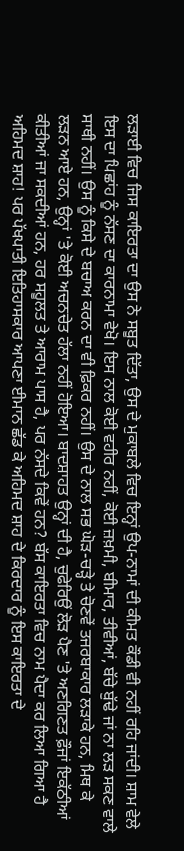ਲੜਾਈ ਵਿਚ ਜਿਸ ਕਾਇਰਤਾ ਦਾ ਉਸ ਨੇ ਸਬੂਤ ਦਿੱਤਾ, ਉਸ ਦੇ ਮੁਕਾਬਲੇ ਵਿਚ ਇਨ੍ਹਾਂ ਉਪ-ਨਾਮਾਂ ਦੀ ਕੀਮਤ ਕੌਡੀ ਵੀ ਨਹੀਂ ਰਹਿ ਜਾਂਦੀ। ਸ਼ਾਮ ਵੇਲੇ ਇਸ ਦਾ ਪਿਛਾਂਹ ਨੂੰ ਨੱਸਣ ਦਾ ਕਾਰਨਾਮਾ ਵੇਖੋ। ਇਸ ਨਾਲ ਕੋਈ ਵਹੀਰ ਨਹੀਂ, ਕੋਈ ਜ਼ਖ਼ਮੀ, ਬੀਮਾਰ, ਤੀਵੀਆਂ, ਬੱਚੇ ਬੁੱਢੇ ਜਾਂ ਨਾ ਲੜ ਸਕਣ ਵਾਲੇ ਸਾਥੀ ਨਹੀਂ। ਉਸ ਨੂੰ ਕਿਸੇ ਦੇ ਬਚਾਅ ਕਰਨ ਦਾ ਵੀ ਫ਼ਿਕਰ ਨਹੀਂ। ਉਸ ਦੇ ਨਾਲ ਸਭ ਘੋੜ-ਚੜ੍ਹੇ ਤੇ ਚੋਣਵੇਂ ਤਜਰਬਾਕਾਰ ਲੜਾਕੇ ਹਨ, ਮਿਥ ਕੇ ਲੜਨ ਆਏ ਹਨ, ਉਨ੍ਹਾਂ 'ਤੇ ਕੋਈ ਅਚਨਚੇਤ ਹੱਲਾ ਨਹੀਂ ਹੋਇਆ। ਬਾਦਸ਼ਾਹਤ ਉਨ੍ਹਾਂ ਦੀ ਹੈ, ਚੁਫੇਰਿਉਂ ਲੋੜ ਪੈਣ 'ਤੇ ਅਣਗਿਣਤ ਫ਼ੌਜਾਂ ਇਕੱਠੀਆਂ ਕੀਤੀਆਂ ਜਾ ਸਕਦੀਆਂ ਹਨ, ਹਰ ਸਹੂਲਤ ਤੇ ਆਰਾਮ ਪਾਸ ਹੈ, ਪਰ ਨੱਸਦੇ ਕਿਵੇਂ ਹਨ? ਬੱਸ ਕਾਇਰਤਾ ਵਿਚ ਨਾਮ ਪੈਦਾ ਕਰ ਲਿਆ ਗਿਆ ਹੈ ਅਹਿਮਦ ਸ਼ਾਹ! ਪਰ ਪੱਖਪਾਤੀ ਇਤਿਹਾਸਕਾਰ ਆਪਣਾ ਈਮਾਨ ਛੱਡ ਕੇ ਅਹਿਮਦ ਸ਼ਾਹ ਦੇ ਕਿਰਦਾਰ ਨੂੰ ਇਸ ਕਾਇਰਤਾ ਦੇ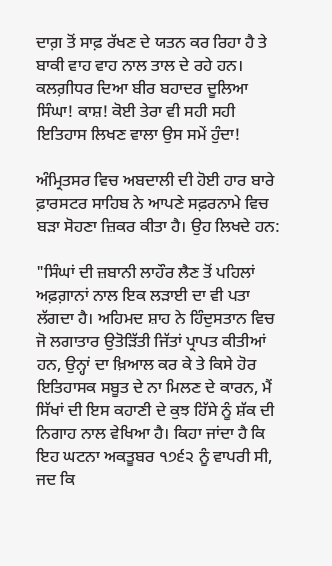ਦਾਗ਼ ਤੋਂ ਸਾਫ਼ ਰੱਖਣ ਦੇ ਯਤਨ ਕਰ ਰਿਹਾ ਹੈ ਤੇ ਬਾਕੀ ਵਾਹ ਵਾਹ ਨਾਲ ਤਾਲ ਦੇ ਰਹੇ ਹਨ। ਕਲਗ਼ੀਧਰ ਦਿਆ ਬੀਰ ਬਹਾਦਰ ਦੂਲਿਆ ਸਿੰਘਾ! ਕਾਸ਼! ਕੋਈ ਤੇਰਾ ਵੀ ਸਹੀ ਸਹੀ ਇਤਿਹਾਸ ਲਿਖਣ ਵਾਲਾ ਉਸ ਸਮੇਂ ਹੁੰਦਾ!

ਅੰਮ੍ਰਿਤਸਰ ਵਿਚ ਅਬਦਾਲੀ ਦੀ ਹੋਈ ਹਾਰ ਬਾਰੇ ਫ਼ਾਰਸਟਰ ਸਾਹਿਬ ਨੇ ਆਪਣੇ ਸਫ਼ਰਨਾਮੇ ਵਿਚ ਬੜਾ ਸੋਹਣਾ ਜ਼ਿਕਰ ਕੀਤਾ ਹੈ। ਉਹ ਲਿਖਦੇ ਹਨ:

"ਸਿੰਘਾਂ ਦੀ ਜ਼ਬਾਨੀ ਲਾਹੌਰ ਲੈਣ ਤੋਂ ਪਹਿਲਾਂ ਅਫ਼ਗ਼ਾਨਾਂ ਨਾਲ ਇਕ ਲੜਾਈ ਦਾ ਵੀ ਪਤਾ ਲੱਗਦਾ ਹੈ। ਅਹਿਮਦ ਸ਼ਾਹ ਨੇ ਹਿੰਦੁਸਤਾਨ ਵਿਚ ਜੋ ਲਗਾਤਾਰ ਉਤੋੜਿੱਤੀ ਜਿੱਤਾਂ ਪ੍ਰਾਪਤ ਕੀਤੀਆਂ ਹਨ, ਉਨ੍ਹਾਂ ਦਾ ਖ਼ਿਆਲ ਕਰ ਕੇ ਤੇ ਕਿਸੇ ਹੋਰ ਇਤਿਹਾਸਕ ਸਬੂਤ ਦੇ ਨਾ ਮਿਲਣ ਦੇ ਕਾਰਨ, ਮੈਂ ਸਿੱਖਾਂ ਦੀ ਇਸ ਕਹਾਣੀ ਦੇ ਕੁਝ ਹਿੱਸੇ ਨੂੰ ਸ਼ੱਕ ਦੀ ਨਿਗਾਹ ਨਾਲ ਵੇਖਿਆ ਹੈ। ਕਿਹਾ ਜਾਂਦਾ ਹੈ ਕਿ ਇਹ ਘਟਨਾ ਅਕਤੂਬਰ ੧੭੬੨ ਨੂੰ ਵਾਪਰੀ ਸੀ, ਜਦ ਕਿ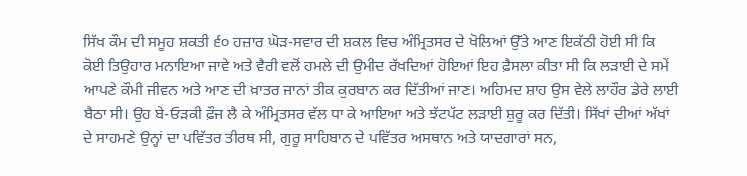ਸਿੱਖ ਕੌਮ ਦੀ ਸਮੂਹ ਸ਼ਕਤੀ ੬੦ ਹਜ਼ਾਰ ਘੋੜ-ਸਵਾਰ ਦੀ ਸ਼ਕਲ ਵਿਚ ਅੰਮ੍ਰਿਤਸਰ ਦੇ ਖੋਲਿਆਂ ਉੱਤੇ ਆਣ ਇਕੱਠੀ ਹੋਈ ਸੀ ਕਿ ਕੋਈ ਤਿਉਹਾਰ ਮਨਾਇਆ ਜਾਵੇ ਅਤੇ ਵੈਰੀ ਵਲੋਂ ਹਮਲੇ ਦੀ ਉਮੀਦ ਰੱਖਦਿਆਂ ਹੋਇਆਂ ਇਹ ਫ਼ੈਸਲਾ ਕੀਤਾ ਸੀ ਕਿ ਲੜਾਈ ਦੇ ਸਮੇਂ ਆਪਣੇ ਕੌਮੀ ਜੀਵਨ ਅਤੇ ਆਣ ਦੀ ਖ਼ਾਤਰ ਜਾਨਾਂ ਤੀਕ ਕੁਰਬਾਨ ਕਰ ਦਿੱਤੀਆਂ ਜਾਣ। ਅਹਿਮਦ ਸ਼ਾਹ ਉਸ ਵੇਲੇ ਲਾਹੌਰ ਡੇਰੇ ਲਾਈ ਬੈਠਾ ਸੀ। ਉਹ ਬੇ-ਓੜਕੀ ਫ਼ੌਜ ਲੈ ਕੇ ਅੰਮ੍ਰਿਤਸਰ ਵੱਲ ਧਾ ਕੇ ਆਇਆ ਅਤੇ ਝੱਟਪੱਟ ਲੜਾਈ ਸ਼ੁਰੂ ਕਰ ਦਿੱਤੀ। ਸਿੱਖਾਂ ਦੀਆਂ ਅੱਖਾਂ ਦੇ ਸਾਹਮਣੇ ਉਨ੍ਹਾਂ ਦਾ ਪਵਿੱਤਰ ਤੀਰਥ ਸੀ, ਗੁਰੂ ਸਾਹਿਬਾਨ ਦੇ ਪਵਿੱਤਰ ਅਸਥਾਨ ਅਤੇ ਯਾਦਗਾਰਾਂ ਸਨ,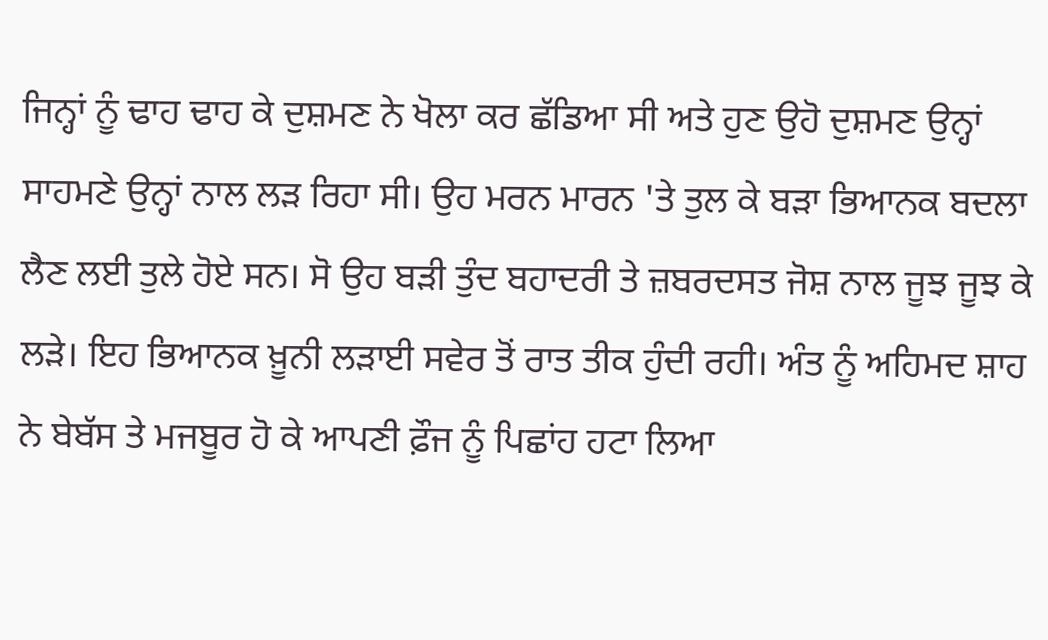ਜਿਨ੍ਹਾਂ ਨੂੰ ਢਾਹ ਢਾਹ ਕੇ ਦੁਸ਼ਮਣ ਨੇ ਖੋਲਾ ਕਰ ਛੱਡਿਆ ਸੀ ਅਤੇ ਹੁਣ ਉਹੋ ਦੁਸ਼ਮਣ ਉਨ੍ਹਾਂ ਸਾਹਮਣੇ ਉਨ੍ਹਾਂ ਨਾਲ ਲੜ ਰਿਹਾ ਸੀ। ਉਹ ਮਰਨ ਮਾਰਨ 'ਤੇ ਤੁਲ ਕੇ ਬੜਾ ਭਿਆਨਕ ਬਦਲਾ ਲੈਣ ਲਈ ਤੁਲੇ ਹੋਏ ਸਨ। ਸੋ ਉਹ ਬੜੀ ਤੁੰਦ ਬਹਾਦਰੀ ਤੇ ਜ਼ਬਰਦਸਤ ਜੋਸ਼ ਨਾਲ ਜੂਝ ਜੂਝ ਕੇ ਲੜੇ। ਇਹ ਭਿਆਨਕ ਖ਼ੂਨੀ ਲੜਾਈ ਸਵੇਰ ਤੋਂ ਰਾਤ ਤੀਕ ਹੁੰਦੀ ਰਹੀ। ਅੰਤ ਨੂੰ ਅਹਿਮਦ ਸ਼ਾਹ ਨੇ ਬੇਬੱਸ ਤੇ ਮਜਬੂਰ ਹੋ ਕੇ ਆਪਣੀ ਫ਼ੌਜ ਨੂੰ ਪਿਛਾਂਹ ਹਟਾ ਲਿਆ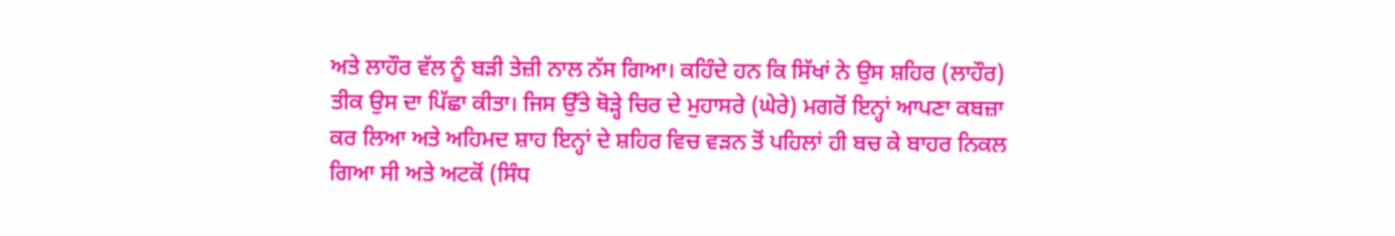ਅਤੇ ਲਾਹੌਰ ਵੱਲ ਨੂੰ ਬੜੀ ਤੇਜ਼ੀ ਨਾਲ ਨੱਸ ਗਿਆ। ਕਹਿੰਦੇ ਹਨ ਕਿ ਸਿੱਖਾਂ ਨੇ ਉਸ ਸ਼ਹਿਰ (ਲਾਹੌਰ) ਤੀਕ ਉਸ ਦਾ ਪਿੱਛਾ ਕੀਤਾ। ਜਿਸ ਉੱਤੇ ਥੋੜ੍ਹੇ ਚਿਰ ਦੇ ਮੁਹਾਸਰੇ (ਘੇਰੇ) ਮਗਰੋਂ ਇਨ੍ਹਾਂ ਆਪਣਾ ਕਬਜ਼ਾ ਕਰ ਲਿਆ ਅਤੇ ਅਹਿਮਦ ਸ਼ਾਹ ਇਨ੍ਹਾਂ ਦੇ ਸ਼ਹਿਰ ਵਿਚ ਵੜਨ ਤੋਂ ਪਹਿਲਾਂ ਹੀ ਬਚ ਕੇ ਬਾਹਰ ਨਿਕਲ ਗਿਆ ਸੀ ਅਤੇ ਅਟਕੋਂ (ਸਿੰਧ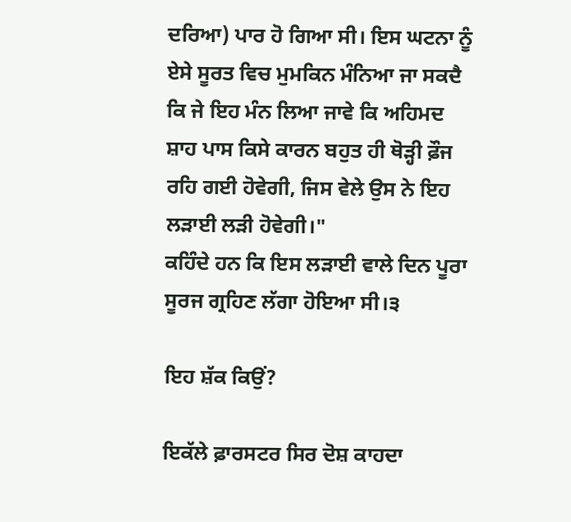ਦਰਿਆ) ਪਾਰ ਹੋ ਗਿਆ ਸੀ। ਇਸ ਘਟਨਾ ਨੂੰ ਏਸੇ ਸੂਰਤ ਵਿਚ ਮੁਮਕਿਨ ਮੰਨਿਆ ਜਾ ਸਕਦੈ ਕਿ ਜੇ ਇਹ ਮੰਨ ਲਿਆ ਜਾਵੇ ਕਿ ਅਹਿਮਦ ਸ਼ਾਹ ਪਾਸ ਕਿਸੇ ਕਾਰਨ ਬਹੁਤ ਹੀ ਥੋੜ੍ਹੀ ਫ਼ੌਜ ਰਹਿ ਗਈ ਹੋਵੇਗੀ, ਜਿਸ ਵੇਲੇ ਉਸ ਨੇ ਇਹ ਲੜਾਈ ਲੜੀ ਹੋਵੇਗੀ।"
ਕਹਿੰਦੇ ਹਨ ਕਿ ਇਸ ਲੜਾਈ ਵਾਲੇ ਦਿਨ ਪੂਰਾ ਸੂਰਜ ਗ੍ਰਹਿਣ ਲੱਗਾ ਹੋਇਆ ਸੀ।੩

ਇਹ ਸ਼ੱਕ ਕਿਉਂ?

ਇਕੱਲੇ ਫ਼ਾਰਸਟਰ ਸਿਰ ਦੋਸ਼ ਕਾਹਦਾ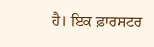ਹੈ। ਇਕ ਫ਼ਾਰਸਟਰ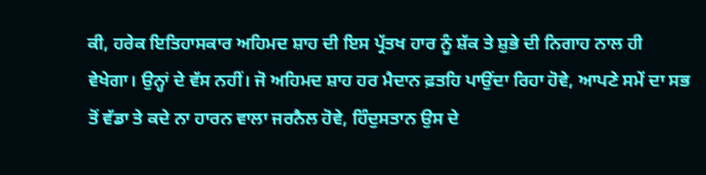ਕੀ, ਹਰੇਕ ਇਤਿਹਾਸਕਾਰ ਅਹਿਮਦ ਸ਼ਾਹ ਦੀ ਇਸ ਪ੍ਰੱਤਖ ਹਾਰ ਨੂੰ ਸ਼ੱਕ ਤੇ ਸ਼ੁਭੇ ਦੀ ਨਿਗਾਹ ਨਾਲ ਹੀ ਵੇਖੇਗਾ। ਉਨ੍ਹਾਂ ਦੇ ਵੱਸ ਨਹੀਂ। ਜੋ ਅਹਿਮਦ ਸ਼ਾਹ ਹਰ ਮੈਦਾਨ ਫ਼ਤਹਿ ਪਾਉਂਦਾ ਰਿਹਾ ਹੋਵੇ, ਆਪਣੇ ਸਮੇਂ ਦਾ ਸਭ ਤੋਂ ਵੱਡਾ ਤੇ ਕਦੇ ਨਾ ਹਾਰਨ ਵਾਲਾ ਜਰਨੈਲ ਹੋਵੇ, ਹਿੰਦੁਸਤਾਨ ਉਸ ਦੇ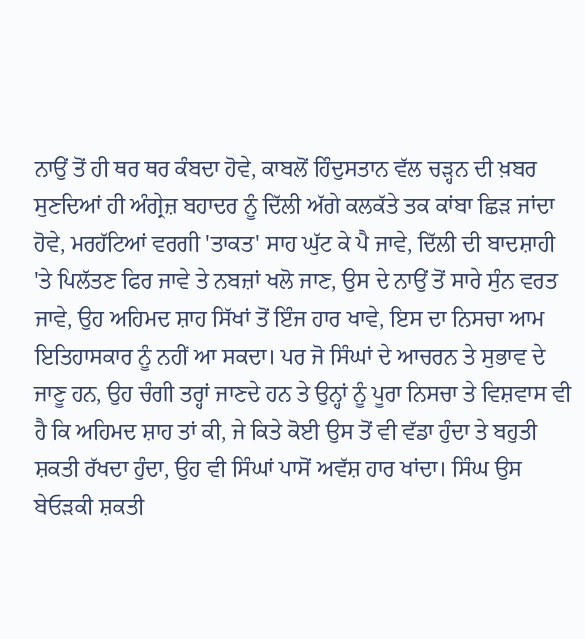ਨਾਉਂ ਤੋਂ ਹੀ ਥਰ ਥਰ ਕੰਬਦਾ ਹੋਵੇ, ਕਾਬਲੋਂ ਹਿੰਦੁਸਤਾਨ ਵੱਲ ਚੜ੍ਹਨ ਦੀ ਖ਼ਬਰ ਸੁਣਦਿਆਂ ਹੀ ਅੰਗ੍ਰੇਜ਼ ਬਹਾਦਰ ਨੂੰ ਦਿੱਲੀ ਅੱਗੇ ਕਲਕੱਤੇ ਤਕ ਕਾਂਬਾ ਛਿੜ ਜਾਂਦਾ ਹੋਵੇ, ਮਰਹੱਟਿਆਂ ਵਰਗੀ 'ਤਾਕਤ' ਸਾਹ ਘੁੱਟ ਕੇ ਪੈ ਜਾਵੇ, ਦਿੱਲੀ ਦੀ ਬਾਦਸ਼ਾਹੀ 'ਤੇ ਪਿਲੱਤਣ ਫਿਰ ਜਾਵੇ ਤੇ ਨਬਜ਼ਾਂ ਖਲੋ ਜਾਣ, ਉਸ ਦੇ ਨਾਉਂ ਤੋਂ ਸਾਰੇ ਸੁੰਨ ਵਰਤ ਜਾਵੇ, ਉਹ ਅਹਿਮਦ ਸ਼ਾਹ ਸਿੱਖਾਂ ਤੋਂ ਇੰਜ ਹਾਰ ਖਾਵੇ, ਇਸ ਦਾ ਨਿਸਚਾ ਆਮ ਇਤਿਹਾਸਕਾਰ ਨੂੰ ਨਹੀਂ ਆ ਸਕਦਾ। ਪਰ ਜੋ ਸਿੰਘਾਂ ਦੇ ਆਚਰਨ ਤੇ ਸੁਭਾਵ ਦੇ ਜਾਣੂ ਹਨ, ਉਹ ਚੰਗੀ ਤਰ੍ਹਾਂ ਜਾਣਦੇ ਹਨ ਤੇ ਉਨ੍ਹਾਂ ਨੂੰ ਪੂਰਾ ਨਿਸਚਾ ਤੇ ਵਿਸ਼ਵਾਸ ਵੀ ਹੈ ਕਿ ਅਹਿਮਦ ਸ਼ਾਹ ਤਾਂ ਕੀ, ਜੇ ਕਿਤੇ ਕੋਈ ਉਸ ਤੋਂ ਵੀ ਵੱਡਾ ਹੁੰਦਾ ਤੇ ਬਹੁਤੀ ਸ਼ਕਤੀ ਰੱਖਦਾ ਹੁੰਦਾ, ਉਹ ਵੀ ਸਿੰਘਾਂ ਪਾਸੋਂ ਅਵੱਸ਼ ਹਾਰ ਖਾਂਦਾ। ਸਿੰਘ ਉਸ ਬੇਓੜਕੀ ਸ਼ਕਤੀ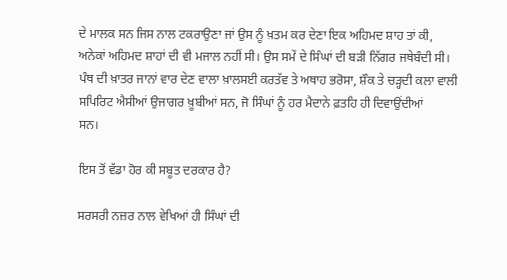ਦੇ ਮਾਲਕ ਸਨ ਜਿਸ ਨਾਲ ਟਕਰਾਉਣਾ ਜਾਂ ਉਸ ਨੂੰ ਖ਼ਤਮ ਕਰ ਦੇਣਾ ਇਕ ਅਹਿਮਦ ਸ਼ਾਹ ਤਾਂ ਕੀ, ਅਨੇਕਾਂ ਅਹਿਮਦ ਸ਼ਾਹਾਂ ਦੀ ਵੀ ਮਜਾਲ ਨਹੀਂ ਸੀ। ਉਸ ਸਮੇਂ ਦੇ ਸਿੰਘਾਂ ਦੀ ਬੜੀ ਨਿੱਗਰ ਜਥੇਬੰਦੀ ਸੀ। ਪੰਥ ਦੀ ਖ਼ਾਤਰ ਜਾਨਾਂ ਵਾਰ ਦੇਣ ਵਾਲਾ ਖ਼ਾਲਸਈ ਕਰਤੱਵ ਤੇ ਅਥਾਹ ਭਰੋਸਾ, ਸ਼ੌਕ ਤੇ ਚੜ੍ਹਦੀ ਕਲਾ ਵਾਲੀ ਸਪਿਰਿਟ ਐਸੀਆਂ ਉਜਾਗਰ ਖ਼ੂਬੀਆਂ ਸਨ, ਜੋ ਸਿੰਘਾਂ ਨੂੰ ਹਰ ਮੈਦਾਨੇ ਫ਼ਤਹਿ ਹੀ ਦਿਵਾਉਂਦੀਆਂ
ਸਨ।

ਇਸ ਤੋਂ ਵੱਡਾ ਹੋਰ ਕੀ ਸਬੂਤ ਦਰਕਾਰ ਹੈ?

ਸਰਸਰੀ ਨਜ਼ਰ ਨਾਲ ਵੇਖਿਆਂ ਹੀ ਸਿੰਘਾਂ ਦੀ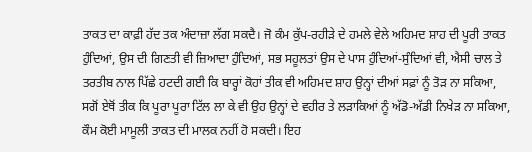ਤਾਕਤ ਦਾ ਕਾਫ਼ੀ ਹੱਦ ਤਕ ਅੰਦਾਜ਼ਾ ਲੱਗ ਸਕਦੈ। ਜੋ ਕੰਮ ਕੁੱਪ-ਰਹੀੜੇ ਦੇ ਹਮਲੇ ਵੇਲੇ ਅਹਿਮਦ ਸ਼ਾਹ ਦੀ ਪੂਰੀ ਤਾਕਤ ਹੁੰਦਿਆਂ, ਉਸ ਦੀ ਗਿਣਤੀ ਵੀ ਜ਼ਿਆਦਾ ਹੁੰਦਿਆਂ, ਸਭ ਸਹੂਲਤਾਂ ਉਸ ਦੇ ਪਾਸ ਹੁੰਦਿਆਂ-ਸੁੰਦਿਆਂ ਵੀ, ਐਸੀ ਚਾਲ ਤੇ ਤਰਤੀਬ ਨਾਲ ਪਿੱਛੇ ਹਟਦੀ ਗਈ ਕਿ ਬਾਰ੍ਹਾਂ ਕੋਹਾਂ ਤੀਕ ਵੀ ਅਹਿਮਦ ਸ਼ਾਹ ਉਨ੍ਹਾਂ ਦੀਆਂ ਸਫ਼ਾਂ ਨੂੰ ਤੋੜ ਨਾ ਸਕਿਆ, ਸਗੋਂ ਏਥੋਂ ਤੀਕ ਕਿ ਪੂਰਾ ਪੂਰਾ ਟਿੱਲ ਲਾ ਕੇ ਵੀ ਉਹ ਉਨ੍ਹਾਂ ਦੇ ਵਹੀਰ ਤੇ ਲੜਾਕਿਆਂ ਨੂੰ ਅੱਡੋ-ਅੱਡੀ ਨਿਖੇੜ ਨਾ ਸਕਿਆ, ਕੌਮ ਕੋਈ ਮਾਮੂਲੀ ਤਾਕਤ ਦੀ ਮਾਲਕ ਨਹੀਂ ਹੋ ਸਕਦੀ। ਇਹ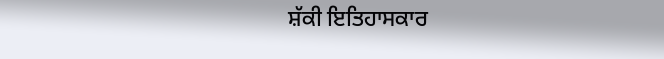ਸ਼ੱਕੀ ਇਤਿਹਾਸਕਾਰ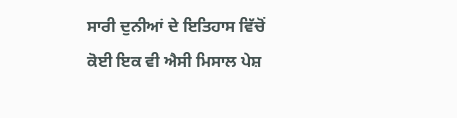ਸਾਰੀ ਦੁਨੀਆਂ ਦੇ ਇਤਿਹਾਸ ਵਿੱਚੋਂ ਕੋਈ ਇਕ ਵੀ ਐਸੀ ਮਿਸਾਲ ਪੇਸ਼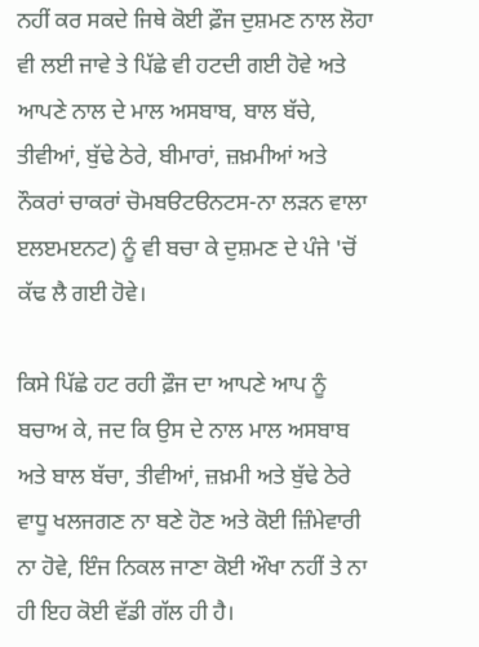ਨਹੀਂ ਕਰ ਸਕਦੇ ਜਿਥੇ ਕੋਈ ਫ਼ੌਜ ਦੁਸ਼ਮਣ ਨਾਲ ਲੋਹਾ ਵੀ ਲਈ ਜਾਵੇ ਤੇ ਪਿੱਛੇ ਵੀ ਹਟਦੀ ਗਈ ਹੋਵੇ ਅਤੇ ਆਪਣੇ ਨਾਲ ਦੇ ਮਾਲ ਅਸਬਾਬ, ਬਾਲ ਬੱਚੇ, ਤੀਵੀਆਂ, ਬੁੱਢੇ ਠੇਰੇ, ਬੀਮਾਰਾਂ, ਜ਼ਖ਼ਮੀਆਂ ਅਤੇ ਨੌਕਰਾਂ ਚਾਕਰਾਂ ਚੋਮਬੳਟੳਨਟਸ-ਨਾ ਲੜਨ ਵਾਲਾ ੲਲੲਮੲਨਟ) ਨੂੰ ਵੀ ਬਚਾ ਕੇ ਦੁਸ਼ਮਣ ਦੇ ਪੰਜੇ 'ਚੋਂ ਕੱਢ ਲੈ ਗਈ ਹੋਵੇ।

ਕਿਸੇ ਪਿੱਛੇ ਹਟ ਰਹੀ ਫ਼ੌਜ ਦਾ ਆਪਣੇ ਆਪ ਨੂੰ ਬਚਾਅ ਕੇ, ਜਦ ਕਿ ਉਸ ਦੇ ਨਾਲ ਮਾਲ ਅਸਬਾਬ ਅਤੇ ਬਾਲ ਬੱਚਾ, ਤੀਵੀਆਂ, ਜ਼ਖ਼ਮੀ ਅਤੇ ਬੁੱਢੇ ਠੇਰੇ ਵਾਧੂ ਖਲਜਗਣ ਨਾ ਬਣੇ ਹੋਣ ਅਤੇ ਕੋਈ ਜ਼ਿੰਮੇਵਾਰੀ ਨਾ ਹੋਵੇ, ਇੰਜ ਨਿਕਲ ਜਾਣਾ ਕੋਈ ਔਖਾ ਨਹੀਂ ਤੇ ਨਾ ਹੀ ਇਹ ਕੋਈ ਵੱਡੀ ਗੱਲ ਹੀ ਹੈ।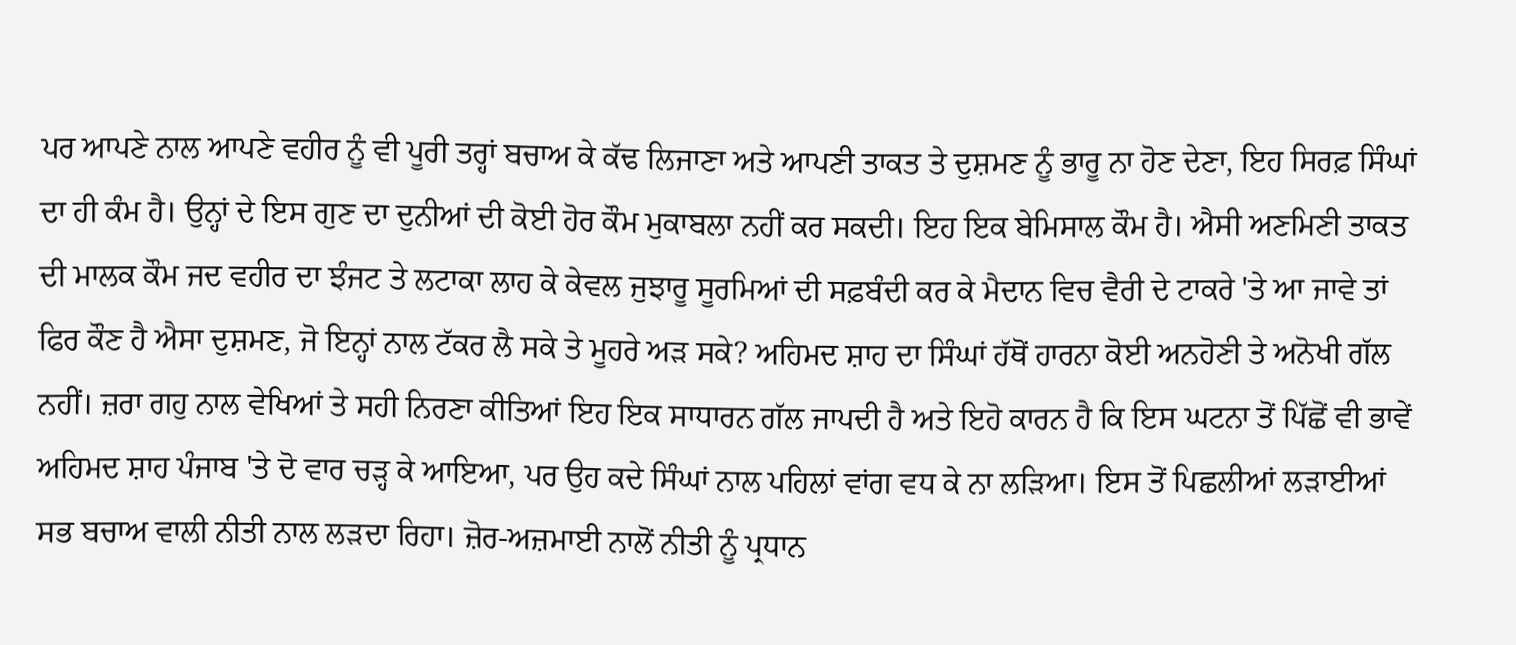ਪਰ ਆਪਣੇ ਨਾਲ ਆਪਣੇ ਵਹੀਰ ਨੂੰ ਵੀ ਪੂਰੀ ਤਰ੍ਹਾਂ ਬਚਾਅ ਕੇ ਕੱਢ ਲਿਜਾਣਾ ਅਤੇ ਆਪਣੀ ਤਾਕਤ ਤੇ ਦੁਸ਼ਮਣ ਨੂੰ ਭਾਰੂ ਨਾ ਹੋਣ ਦੇਣਾ, ਇਹ ਸਿਰਫ਼ ਸਿੰਘਾਂ ਦਾ ਹੀ ਕੰਮ ਹੈ। ਉਨ੍ਹਾਂ ਦੇ ਇਸ ਗੁਣ ਦਾ ਦੁਨੀਆਂ ਦੀ ਕੋਈ ਹੋਰ ਕੌਮ ਮੁਕਾਬਲਾ ਨਹੀਂ ਕਰ ਸਕਦੀ। ਇਹ ਇਕ ਬੇਮਿਸਾਲ ਕੌਮ ਹੈ। ਐਸੀ ਅਣਮਿਣੀ ਤਾਕਤ ਦੀ ਮਾਲਕ ਕੌਮ ਜਦ ਵਹੀਰ ਦਾ ਝੰਜਟ ਤੇ ਲਟਾਕਾ ਲਾਹ ਕੇ ਕੇਵਲ ਜੁਝਾਰੂ ਸੂਰਮਿਆਂ ਦੀ ਸਫ਼ਬੰਦੀ ਕਰ ਕੇ ਮੈਦਾਨ ਵਿਚ ਵੈਰੀ ਦੇ ਟਾਕਰੇ 'ਤੇ ਆ ਜਾਵੇ ਤਾਂ ਫਿਰ ਕੌਣ ਹੈ ਐਸਾ ਦੁਸ਼ਮਣ, ਜੋ ਇਨ੍ਹਾਂ ਨਾਲ ਟੱਕਰ ਲੈ ਸਕੇ ਤੇ ਮੂਹਰੇ ਅੜ ਸਕੇ? ਅਹਿਮਦ ਸ਼ਾਹ ਦਾ ਸਿੰਘਾਂ ਹੱਥੋਂ ਹਾਰਨਾ ਕੋਈ ਅਨਹੋਣੀ ਤੇ ਅਨੋਖੀ ਗੱਲ ਨਹੀਂ। ਜ਼ਰਾ ਗਹੁ ਨਾਲ ਵੇਖਿਆਂ ਤੇ ਸਹੀ ਨਿਰਣਾ ਕੀਤਿਆਂ ਇਹ ਇਕ ਸਾਧਾਰਨ ਗੱਲ ਜਾਪਦੀ ਹੈ ਅਤੇ ਇਹੋ ਕਾਰਨ ਹੈ ਕਿ ਇਸ ਘਟਨਾ ਤੋਂ ਪਿੱਛੋਂ ਵੀ ਭਾਵੇਂ ਅਹਿਮਦ ਸ਼ਾਹ ਪੰਜਾਬ 'ਤੇ ਦੋ ਵਾਰ ਚੜ੍ਹ ਕੇ ਆਇਆ, ਪਰ ਉਹ ਕਦੇ ਸਿੰਘਾਂ ਨਾਲ ਪਹਿਲਾਂ ਵਾਂਗ ਵਧ ਕੇ ਨਾ ਲੜਿਆ। ਇਸ ਤੋਂ ਪਿਛਲੀਆਂ ਲੜਾਈਆਂ ਸਭ ਬਚਾਅ ਵਾਲੀ ਨੀਤੀ ਨਾਲ ਲੜਦਾ ਰਿਹਾ। ਜ਼ੋਰ-ਅਜ਼ਮਾਈ ਨਾਲੋਂ ਨੀਤੀ ਨੂੰ ਪ੍ਰਧਾਨ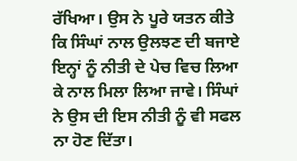ਰੱਖਿਆ। ਉਸ ਨੇ ਪੂਰੇ ਯਤਨ ਕੀਤੇ ਕਿ ਸਿੰਘਾਂ ਨਾਲ ਉਲਝਣ ਦੀ ਬਜਾਏ ਇਨ੍ਹਾਂ ਨੂੰ ਨੀਤੀ ਦੇ ਪੇਚ ਵਿਚ ਲਿਆ ਕੇ ਨਾਲ ਮਿਲਾ ਲਿਆ ਜਾਵੇ। ਸਿੰਘਾਂ ਨੇ ਉਸ ਦੀ ਇਸ ਨੀਤੀ ਨੂੰ ਵੀ ਸਫਲ ਨਾ ਹੋਣ ਦਿੱਤਾ।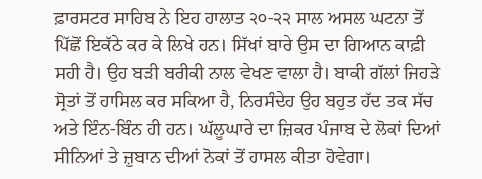ਫ਼ਾਰਸਟਰ ਸਾਹਿਬ ਨੇ ਇਹ ਹਾਲਾਤ ੨੦-੨੨ ਸਾਲ ਅਸਲ ਘਟਨਾ ਤੋਂ ਪਿੱਛੋਂ ਇਕੱਠੇ ਕਰ ਕੇ ਲਿਖੇ ਹਨ। ਸਿੱਖਾਂ ਬਾਰੇ ਉਸ ਦਾ ਗਿਆਨ ਕਾਫ਼ੀ ਸਹੀ ਹੈ। ਉਹ ਬੜੀ ਬਰੀਕੀ ਨਾਲ ਵੇਖਣ ਵਾਲਾ ਹੈ। ਬਾਕੀ ਗੱਲਾਂ ਜਿਹੜੇ ਸ੍ਰੋਤਾਂ ਤੋਂ ਹਾਸਿਲ ਕਰ ਸਕਿਆ ਹੈ, ਨਿਰਸੰਦੇਹ ਉਹ ਬਹੁਤ ਹੱਦ ਤਕ ਸੱਚ ਅਤੇ ਇੰਨ-ਬਿੰਨ ਹੀ ਹਨ। ਘੱਲੂਘਾਰੇ ਦਾ ਜ਼ਿਕਰ ਪੰਜਾਬ ਦੇ ਲੋਕਾਂ ਦਿਆਂ ਸੀਨਿਆਂ ਤੇ ਜ਼ੁਬਾਨ ਦੀਆਂ ਨੋਕਾਂ ਤੋਂ ਹਾਸਲ ਕੀਤਾ ਹੋਵੇਗਾ।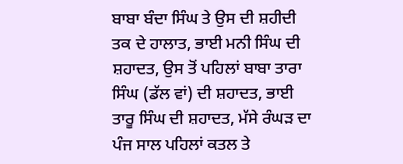ਬਾਬਾ ਬੰਦਾ ਸਿੰਘ ਤੇ ਉਸ ਦੀ ਸ਼ਹੀਦੀ ਤਕ ਦੇ ਹਾਲਾਤ, ਭਾਈ ਮਨੀ ਸਿੰਘ ਦੀ ਸ਼ਹਾਦਤ, ਉਸ ਤੋਂ ਪਹਿਲਾਂ ਬਾਬਾ ਤਾਰਾ ਸਿੰਘ (ਡੱਲ ਵਾਂ) ਦੀ ਸ਼ਹਾਦਤ, ਭਾਈ ਤਾਰੂ ਸਿੰਘ ਦੀ ਸ਼ਹਾਦਤ, ਮੱਸੇ ਰੰਘੜ ਦਾ ਪੰਜ ਸਾਲ ਪਹਿਲਾਂ ਕਤਲ ਤੇ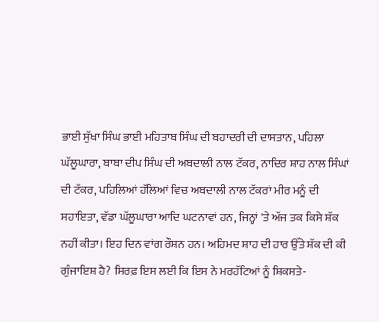ਭਾਈ ਸੁੱਖਾ ਸਿੰਘ ਭਾਈ ਮਹਿਤਾਬ ਸਿੰਘ ਦੀ ਬਹਾਦਰੀ ਦੀ ਦਾਸਤਾਨ, ਪਹਿਲਾ ਘੱਲੂਘਾਰਾ, ਬਾਬਾ ਦੀਪ ਸਿੰਘ ਦੀ ਅਬਦਾਲੀ ਨਾਲ ਟੱਕਰ, ਨਾਦਿਰ ਸ਼ਾਹ ਨਾਲ ਸਿੰਘਾਂ ਦੀ ਟੱਕਰ, ਪਹਿਲਿਆਂ ਹੱਲਿਆਂ ਵਿਚ ਅਬਦਾਲੀ ਨਾਲ ਟੱਕਰਾਂ ਮੀਰ ਮਨੂੰ ਦੀ ਸਹਾਇਤਾ, ਵੱਡਾ ਘੱਲੂਘਾਰਾ ਆਦਿ ਘਟਨਾਵਾਂ ਹਨ, ਜਿਨ੍ਹਾਂ 'ਤੇ ਅੱਜ ਤਕ ਕਿਸੇ ਸ਼ੱਕ ਨਹੀਂ ਕੀਤਾ। ਇਹ ਦਿਨ ਵਾਂਗ ਰੌਸ਼ਨ ਹਨ। ਅਹਿਮਦ ਸ਼ਾਹ ਦੀ ਹਾਰ ਉੱਤੇ ਸ਼ੱਕ ਦੀ ਕੀ ਗੁੰਜਾਇਸ਼ ਹੈ? ਸਿਰਫ਼ ਇਸ ਲਈ ਕਿ ਇਸ ਨੇ ਮਰਹੱਟਿਆਂ ਨੂੰ ਸ਼ਿਕਸਤੇ-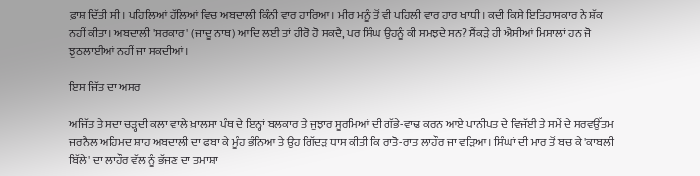ਫ਼ਾਸ਼ ਦਿੱਤੀ ਸੀ। ਪਹਿਲਿਆਂ ਹੱਲਿਆਂ ਵਿਚ ਅਬਦਾਲੀ ਕਿੰਨੀ ਵਾਰ ਹਾਰਿਆ। ਮੀਰ ਮਨੂੰ ਤੋਂ ਵੀ ਪਹਿਲੀ ਵਾਰ ਹਾਰ ਖਾਧੀ। ਕਦੀ ਕਿਸੇ ਇਤਿਹਾਸਕਾਰ ਨੇ ਸ਼ੱਕ ਨਹੀਂ ਕੀਤਾ। ਅਬਦਾਲੀ 'ਸਰਕਾਰ' (ਜਾਦੂ ਨਾਥ) ਆਦਿ ਲਈ ਤਾਂ ਹੀਰੋ ਹੋ ਸਕਦੈ, ਪਰ ਸਿੰਘ ਉਹਨੂੰ ਕੀ ਸਮਝਦੇ ਸਨ? ਸੈਂਕੜੇ ਹੀ ਐਸੀਆਂ ਮਿਸਾਲਾਂ ਹਨ ਜੋ ਝੁਠਲਾਈਆਂ ਨਹੀਂ ਜਾ ਸਕਦੀਆਂ।

ਇਸ ਜਿੱਤ ਦਾ ਅਸਰ

ਅਜਿੱਤ ਤੇ ਸਦਾ ਚੜ੍ਹਦੀ ਕਲਾ ਵਾਲੇ ਖ਼ਾਲਸਾ ਪੰਥ ਦੇ ਇਨ੍ਹਾਂ ਬਲਕਾਰ ਤੇ ਜੁਝਾਰ ਸੂਰਮਿਆਂ ਦੀ ਗੱਭੇ-ਵਾਢ ਕਰਨ ਆਏ ਪਾਨੀਪਤ ਦੇ ਵਿਜੱਈ ਤੇ ਸਮੇਂ ਦੇ ਸਰਵਉੱਤਮ ਜਰਨੈਲ ਅਹਿਮਦ ਸ਼ਾਹ ਅਬਦਾਲੀ ਦਾ ਫਬਾ ਕੇ ਮੂੰਹ ਭੰਨਿਆ ਤੇ ਉਹ ਗਿੱਦੜ ਧਾਸ ਕੀਤੀ ਕਿ ਰਾਤੋ-ਰਾਤ ਲਾਹੌਰ ਜਾ ਵੜਿਆ। ਸਿੰਘਾਂ ਦੀ ਮਾਰ ਤੋਂ ਬਚ ਕੇ 'ਕਾਬਲੀ ਬਿੱਲੇ' ਦਾ ਲਾਹੌਰ ਵੱਲ ਨੂੰ ਭੱਜਣ ਦਾ ਤਮਾਸ਼ਾ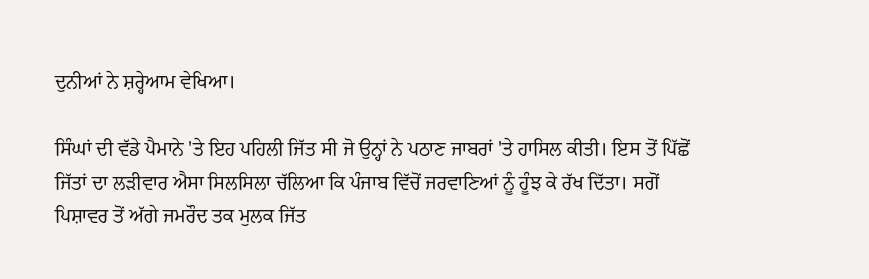ਦੁਨੀਆਂ ਨੇ ਸ਼ਰ੍ਹੇਆਮ ਵੇਖਿਆ।

ਸਿੰਘਾਂ ਦੀ ਵੱਡੇ ਪੈਮਾਨੇ 'ਤੇ ਇਹ ਪਹਿਲੀ ਜਿੱਤ ਸੀ ਜੋ ਉਨ੍ਹਾਂ ਨੇ ਪਠਾਣ ਜਾਬਰਾਂ 'ਤੇ ਹਾਸਿਲ ਕੀਤੀ। ਇਸ ਤੋਂ ਪਿੱਛੋਂ ਜਿੱਤਾਂ ਦਾ ਲੜੀਵਾਰ ਐਸਾ ਸਿਲਸਿਲਾ ਚੱਲਿਆ ਕਿ ਪੰਜਾਬ ਵਿੱਚੋਂ ਜਰਵਾਣਿਆਂ ਨੂੰ ਹੂੰਝ ਕੇ ਰੱਖ ਦਿੱਤਾ। ਸਗੋਂ ਪਿਸ਼ਾਵਰ ਤੋਂ ਅੱਗੇ ਜਮਰੌਦ ਤਕ ਮੁਲਕ ਜਿੱਤ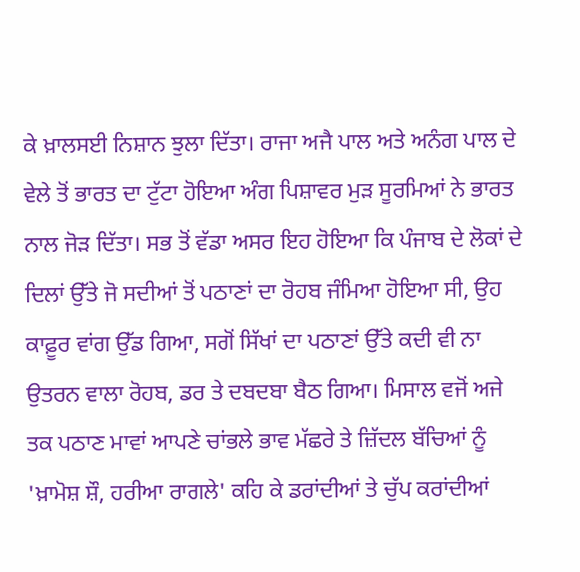ਕੇ ਖ਼ਾਲਸਈ ਨਿਸ਼ਾਨ ਝੁਲਾ ਦਿੱਤਾ। ਰਾਜਾ ਅਜੈ ਪਾਲ ਅਤੇ ਅਨੰਗ ਪਾਲ ਦੇ ਵੇਲੇ ਤੋਂ ਭਾਰਤ ਦਾ ਟੁੱਟਾ ਹੋਇਆ ਅੰਗ ਪਿਸ਼ਾਵਰ ਮੁੜ ਸੂਰਮਿਆਂ ਨੇ ਭਾਰਤ ਨਾਲ ਜੋੜ ਦਿੱਤਾ। ਸਭ ਤੋਂ ਵੱਡਾ ਅਸਰ ਇਹ ਹੋਇਆ ਕਿ ਪੰਜਾਬ ਦੇ ਲੋਕਾਂ ਦੇ ਦਿਲਾਂ ਉੱਤੇ ਜੋ ਸਦੀਆਂ ਤੋਂ ਪਠਾਣਾਂ ਦਾ ਰੋਹਬ ਜੰਮਿਆ ਹੋਇਆ ਸੀ, ਉਹ ਕਾਫ਼ੂਰ ਵਾਂਗ ਉੱਡ ਗਿਆ, ਸਗੋਂ ਸਿੱਖਾਂ ਦਾ ਪਠਾਣਾਂ ਉੱਤੇ ਕਦੀ ਵੀ ਨਾ ਉਤਰਨ ਵਾਲਾ ਰੋਹਬ, ਡਰ ਤੇ ਦਬਦਬਾ ਬੈਠ ਗਿਆ। ਮਿਸਾਲ ਵਜੋਂ ਅਜੇ ਤਕ ਪਠਾਣ ਮਾਵਾਂ ਆਪਣੇ ਚਾਂਭਲੇ ਭਾਵ ਮੱਛਰੇ ਤੇ ਜ਼ਿੱਦਲ ਬੱਚਿਆਂ ਨੂੰ 'ਖ਼ਾਮੋਸ਼ ਸ਼ੌ, ਹਰੀਆ ਰਾਗਲੇ' ਕਹਿ ਕੇ ਡਰਾਂਦੀਆਂ ਤੇ ਚੁੱਪ ਕਰਾਂਦੀਆਂ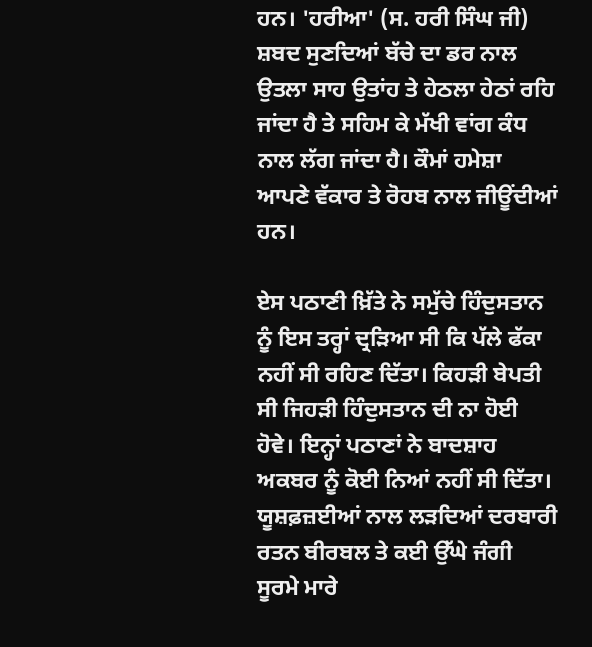ਹਨ। 'ਹਰੀਆ' (ਸ. ਹਰੀ ਸਿੰਘ ਜੀ) ਸ਼ਬਦ ਸੁਣਦਿਆਂ ਬੱਚੇ ਦਾ ਡਰ ਨਾਲ ਉਤਲਾ ਸਾਹ ਉਤਾਂਹ ਤੇ ਹੇਠਲਾ ਹੇਠਾਂ ਰਹਿ ਜਾਂਦਾ ਹੈ ਤੇ ਸਹਿਮ ਕੇ ਮੱਖੀ ਵਾਂਗ ਕੰਧ ਨਾਲ ਲੱਗ ਜਾਂਦਾ ਹੈ। ਕੌਮਾਂ ਹਮੇਸ਼ਾ ਆਪਣੇ ਵੱਕਾਰ ਤੇ ਰੋਹਬ ਨਾਲ ਜੀਊਂਦੀਆਂ ਹਨ।

ਏਸ ਪਠਾਣੀ ਖ਼ਿੱਤੇ ਨੇ ਸਮੁੱਚੇ ਹਿੰਦੁਸਤਾਨ ਨੂੰ ਇਸ ਤਰ੍ਹਾਂ ਦ੍ਰੜਿਆ ਸੀ ਕਿ ਪੱਲੇ ਫੱਕਾ ਨਹੀਂ ਸੀ ਰਹਿਣ ਦਿੱਤਾ। ਕਿਹੜੀ ਬੇਪਤੀ ਸੀ ਜਿਹੜੀ ਹਿੰਦੁਸਤਾਨ ਦੀ ਨਾ ਹੋਈ ਹੋਵੇ। ਇਨ੍ਹਾਂ ਪਠਾਣਾਂ ਨੇ ਬਾਦਸ਼ਾਹ ਅਕਬਰ ਨੂੰ ਕੋਈ ਨਿਆਂ ਨਹੀਂ ਸੀ ਦਿੱਤਾ। ਯੂਸ਼ਫ਼ਜ਼ਈਆਂ ਨਾਲ ਲੜਦਿਆਂ ਦਰਬਾਰੀ ਰਤਨ ਬੀਰਬਲ ਤੇ ਕਈ ਉੱਘੇ ਜੰਗੀ ਸੂਰਮੇ ਮਾਰੇ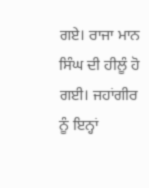ਗਏ। ਰਾਜਾ ਮਾਨ ਸਿੰਘ ਦੀ ਹੀਲੂੰ ਹੋ ਗਈ। ਜਹਾਂਗੀਰ ਨੂੰ ਇਨ੍ਹਾਂ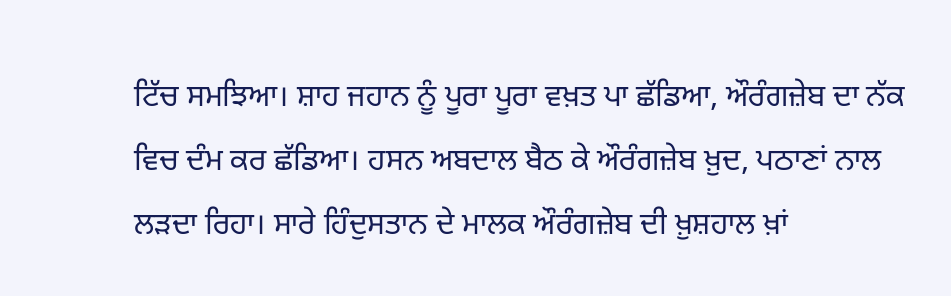ਟਿੱਚ ਸਮਝਿਆ। ਸ਼ਾਹ ਜਹਾਨ ਨੂੰ ਪੂਰਾ ਪੂਰਾ ਵਖ਼ਤ ਪਾ ਛੱਡਿਆ, ਔਰੰਗਜ਼ੇਬ ਦਾ ਨੱਕ ਵਿਚ ਦੰਮ ਕਰ ਛੱਡਿਆ। ਹਸਨ ਅਬਦਾਲ ਬੈਠ ਕੇ ਔਰੰਗਜ਼ੇਬ ਖ਼ੁਦ, ਪਠਾਣਾਂ ਨਾਲ ਲੜਦਾ ਰਿਹਾ। ਸਾਰੇ ਹਿੰਦੁਸਤਾਨ ਦੇ ਮਾਲਕ ਔਰੰਗਜ਼ੇਬ ਦੀ ਖ਼ੁਸ਼ਹਾਲ ਖ਼ਾਂ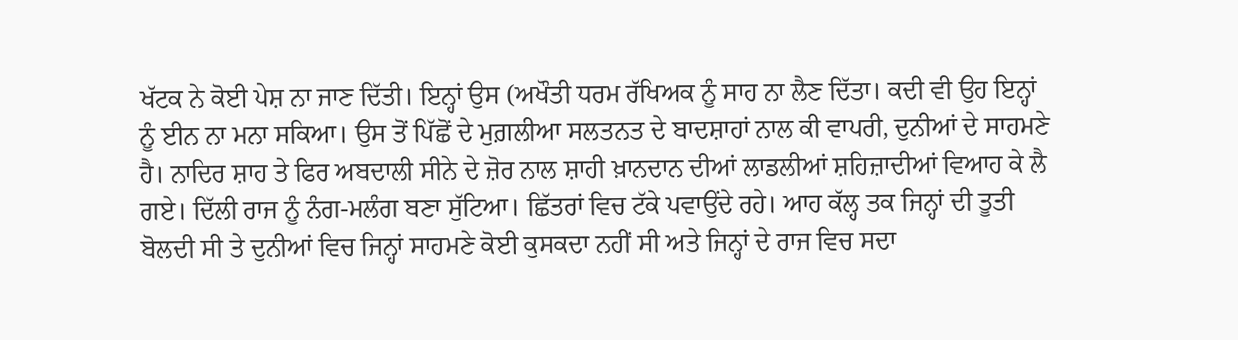ਖੱਟਕ ਨੇ ਕੋਈ ਪੇਸ਼ ਨਾ ਜਾਣ ਦਿੱਤੀ। ਇਨ੍ਹਾਂ ਉਸ (ਅਖੌਤੀ ਧਰਮ ਰੱਖਿਅਕ ਨੂੰ ਸਾਹ ਨਾ ਲੈਣ ਦਿੱਤਾ। ਕਦੀ ਵੀ ਉਹ ਇਨ੍ਹਾਂ ਨੂੰ ਈਨ ਨਾ ਮਨਾ ਸਕਿਆ। ਉਸ ਤੋਂ ਪਿੱਛੋਂ ਦੇ ਮੁਗ਼ਲੀਆ ਸਲਤਨਤ ਦੇ ਬਾਦਸ਼ਾਹਾਂ ਨਾਲ ਕੀ ਵਾਪਰੀ, ਦੁਨੀਆਂ ਦੇ ਸਾਹਮਣੇ ਹੈ। ਨਾਦਿਰ ਸ਼ਾਹ ਤੇ ਫਿਰ ਅਬਦਾਲੀ ਸੀਨੇ ਦੇ ਜ਼ੋਰ ਨਾਲ ਸ਼ਾਹੀ ਖ਼ਾਨਦਾਨ ਦੀਆਂ ਲਾਡਲੀਆਂ ਸ਼ਹਿਜ਼ਾਦੀਆਂ ਵਿਆਹ ਕੇ ਲੈ ਗਏ। ਦਿੱਲੀ ਰਾਜ ਨੂੰ ਨੰਗ-ਮਲੰਗ ਬਣਾ ਸੁੱਟਿਆ। ਛਿੱਤਰਾਂ ਵਿਚ ਟੱਕੇ ਪਵਾਉਂਦੇ ਰਹੇ। ਆਹ ਕੱਲ੍ਹ ਤਕ ਜਿਨ੍ਹਾਂ ਦੀ ਤੂਤੀ ਬੋਲਦੀ ਸੀ ਤੇ ਦੁਨੀਆਂ ਵਿਚ ਜਿਨ੍ਹਾਂ ਸਾਹਮਣੇ ਕੋਈ ਕੁਸਕਦਾ ਨਹੀਂ ਸੀ ਅਤੇ ਜਿਨ੍ਹਾਂ ਦੇ ਰਾਜ ਵਿਚ ਸਦਾ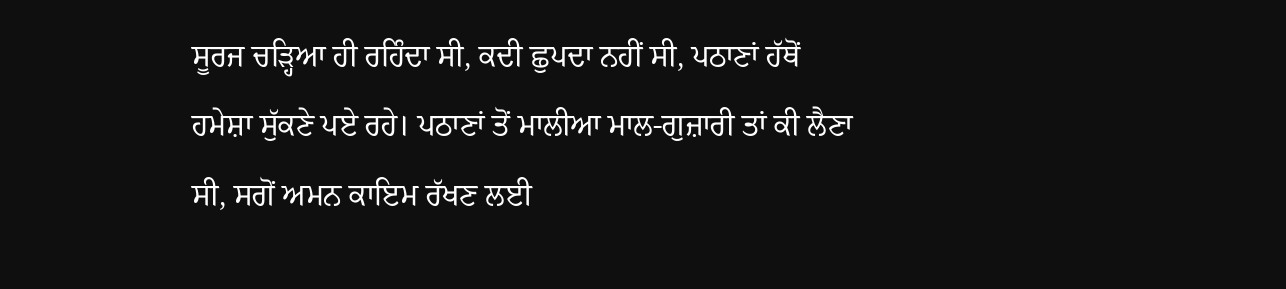ਸੂਰਜ ਚੜ੍ਹਿਆ ਹੀ ਰਹਿੰਦਾ ਸੀ, ਕਦੀ ਛੁਪਦਾ ਨਹੀਂ ਸੀ, ਪਠਾਣਾਂ ਹੱਥੋਂ ਹਮੇਸ਼ਾ ਸੁੱਕਣੇ ਪਏ ਰਹੇ। ਪਠਾਣਾਂ ਤੋਂ ਮਾਲੀਆ ਮਾਲ-ਗੁਜ਼ਾਰੀ ਤਾਂ ਕੀ ਲੈਣਾ ਸੀ, ਸਗੋਂ ਅਮਨ ਕਾਇਮ ਰੱਖਣ ਲਈ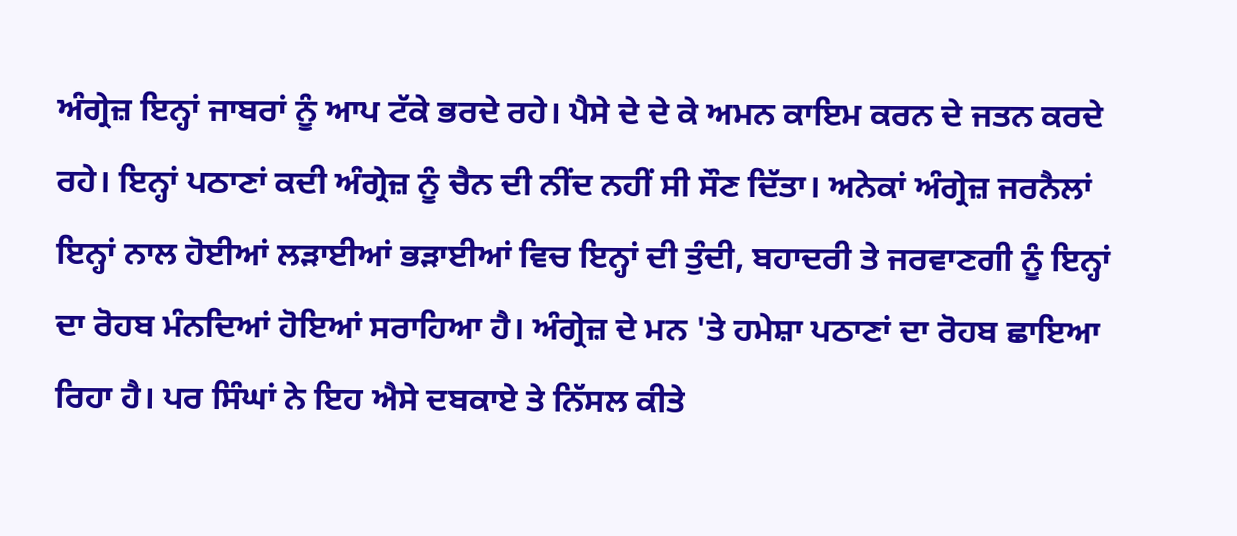ਅੰਗ੍ਰੇਜ਼ ਇਨ੍ਹਾਂ ਜਾਬਰਾਂ ਨੂੰ ਆਪ ਟੱਕੇ ਭਰਦੇ ਰਹੇ। ਪੈਸੇ ਦੇ ਦੇ ਕੇ ਅਮਨ ਕਾਇਮ ਕਰਨ ਦੇ ਜਤਨ ਕਰਦੇ ਰਹੇ। ਇਨ੍ਹਾਂ ਪਠਾਣਾਂ ਕਦੀ ਅੰਗ੍ਰੇਜ਼ ਨੂੰ ਚੈਨ ਦੀ ਨੀਂਦ ਨਹੀਂ ਸੀ ਸੌਣ ਦਿੱਤਾ। ਅਨੇਕਾਂ ਅੰਗ੍ਰੇਜ਼ ਜਰਨੈਲਾਂ ਇਨ੍ਹਾਂ ਨਾਲ ਹੋਈਆਂ ਲੜਾਈਆਂ ਭੜਾਈਆਂ ਵਿਚ ਇਨ੍ਹਾਂ ਦੀ ਤੁੰਦੀ, ਬਹਾਦਰੀ ਤੇ ਜਰਵਾਣਗੀ ਨੂੰ ਇਨ੍ਹਾਂ ਦਾ ਰੋਹਬ ਮੰਨਦਿਆਂ ਹੋਇਆਂ ਸਰਾਹਿਆ ਹੈ। ਅੰਗ੍ਰੇਜ਼ ਦੇ ਮਨ 'ਤੇ ਹਮੇਸ਼ਾ ਪਠਾਣਾਂ ਦਾ ਰੋਹਬ ਛਾਇਆ ਰਿਹਾ ਹੈ। ਪਰ ਸਿੰਘਾਂ ਨੇ ਇਹ ਐਸੇ ਦਬਕਾਏ ਤੇ ਨਿੱਸਲ ਕੀਤੇ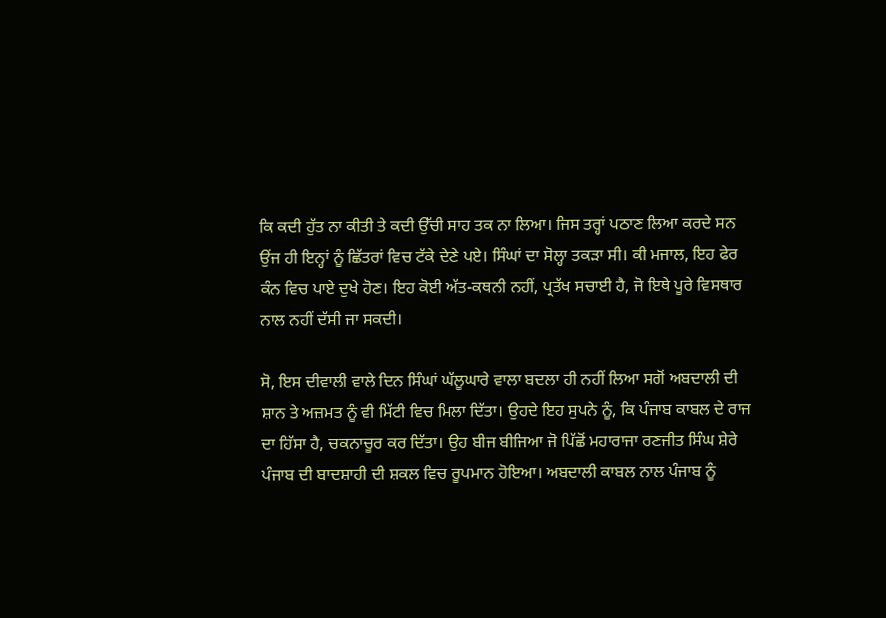ਕਿ ਕਦੀ ਹੁੱਤ ਨਾ ਕੀਤੀ ਤੇ ਕਦੀ ਉੱਚੀ ਸਾਹ ਤਕ ਨਾ ਲਿਆ। ਜਿਸ ਤਰ੍ਹਾਂ ਪਠਾਣ ਲਿਆ ਕਰਦੇ ਸਨ ਉਂਜ ਹੀ ਇਨ੍ਹਾਂ ਨੂੰ ਛਿੱਤਰਾਂ ਵਿਚ ਟੱਕੇ ਦੇਣੇ ਪਏ। ਸਿੰਘਾਂ ਦਾ ਸੋਲ੍ਹਾ ਤਕੜਾ ਸੀ। ਕੀ ਮਜਾਲ, ਇਹ ਫੇਰ ਕੰਨ ਵਿਚ ਪਾਏ ਦੁਖੇ ਹੋਣ। ਇਹ ਕੋਈ ਅੱਤ-ਕਥਨੀ ਨਹੀਂ, ਪ੍ਰਤੱਖ ਸਚਾਈ ਹੈ, ਜੋ ਇਥੇ ਪੂਰੇ ਵਿਸਥਾਰ
ਨਾਲ ਨਹੀਂ ਦੱਸੀ ਜਾ ਸਕਦੀ।

ਸੋ, ਇਸ ਦੀਵਾਲੀ ਵਾਲੇ ਦਿਨ ਸਿੰਘਾਂ ਘੱਲੂਘਾਰੇ ਵਾਲਾ ਬਦਲਾ ਹੀ ਨਹੀਂ ਲਿਆ ਸਗੋਂ ਅਬਦਾਲੀ ਦੀ ਸ਼ਾਨ ਤੇ ਅਜ਼ਮਤ ਨੂੰ ਵੀ ਮਿੱਟੀ ਵਿਚ ਮਿਲਾ ਦਿੱਤਾ। ਉਹਦੇ ਇਹ ਸੁਪਨੇ ਨੂੰ, ਕਿ ਪੰਜਾਬ ਕਾਬਲ ਦੇ ਰਾਜ ਦਾ ਹਿੱਸਾ ਹੈ, ਚਕਨਾਚੂਰ ਕਰ ਦਿੱਤਾ। ਉਹ ਬੀਜ ਬੀਜਿਆ ਜੋ ਪਿੱਛੋਂ ਮਹਾਰਾਜਾ ਰਣਜੀਤ ਸਿੰਘ ਸ਼ੇਰੇ ਪੰਜਾਬ ਦੀ ਬਾਦਸ਼ਾਹੀ ਦੀ ਸ਼ਕਲ ਵਿਚ ਰੂਪਮਾਨ ਹੋਇਆ। ਅਬਦਾਲੀ ਕਾਬਲ ਨਾਲ ਪੰਜਾਬ ਨੂੰ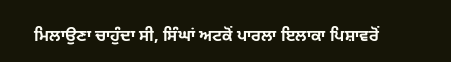ਮਿਲਾਉਣਾ ਚਾਹੁੰਦਾ ਸੀ, ਸਿੰਘਾਂ ਅਟਕੋਂ ਪਾਰਲਾ ਇਲਾਕਾ ਪਿਸ਼ਾਵਰੋਂ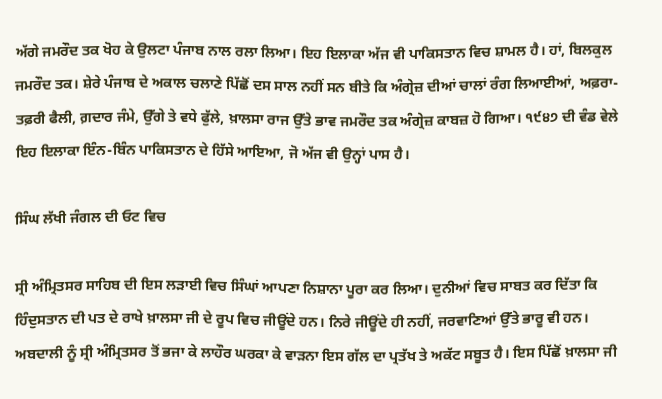ਅੱਗੇ ਜਮਰੌਦ ਤਕ ਖੋਹ ਕੇ ਉਲਟਾ ਪੰਜਾਬ ਨਾਲ ਰਲਾ ਲਿਆ। ਇਹ ਇਲਾਕਾ ਅੱਜ ਵੀ ਪਾਕਿਸਤਾਨ ਵਿਚ ਸ਼ਾਮਲ ਹੈ। ਹਾਂ, ਬਿਲਕੁਲ ਜਮਰੌਦ ਤਕ। ਸ਼ੇਰੇ ਪੰਜਾਬ ਦੇ ਅਕਾਲ ਚਲਾਣੇ ਪਿੱਛੋਂ ਦਸ ਸਾਲ ਨਹੀਂ ਸਨ ਬੀਤੇ ਕਿ ਅੰਗ੍ਰੇਜ਼ ਦੀਆਂ ਚਾਲਾਂ ਰੰਗ ਲਿਆਈਆਂ, ਅਫ਼ਰਾ-ਤਫ਼ਰੀ ਫੈਲੀ, ਗ਼ਦਾਰ ਜੰਮੇ, ਉੱਗੇ ਤੇ ਵਧੇ ਫੁੱਲੇ, ਖ਼ਾਲਸਾ ਰਾਜ ਉੱਤੇ ਭਾਵ ਜਮਰੌਦ ਤਕ ਅੰਗ੍ਰੇਜ਼ ਕਾਬਜ਼ ਹੋ ਗਿਆ। ੧੯੪੭ ਦੀ ਵੰਡ ਵੇਲੇ ਇਹ ਇਲਾਕਾ ਇੰਨ-ਬਿੰਨ ਪਾਕਿਸਤਾਨ ਦੇ ਹਿੱਸੇ ਆਇਆ, ਜੋ ਅੱਜ ਵੀ ਉਨ੍ਹਾਂ ਪਾਸ ਹੈ।

ਸਿੰਘ ਲੱਖੀ ਜੰਗਲ ਦੀ ਓਟ ਵਿਚ

ਸ੍ਰੀ ਅੰਮ੍ਰਿਤਸਰ ਸਾਹਿਬ ਦੀ ਇਸ ਲੜਾਈ ਵਿਚ ਸਿੰਘਾਂ ਆਪਣਾ ਨਿਸ਼ਾਨਾ ਪੂਰਾ ਕਰ ਲਿਆ। ਦੁਨੀਆਂ ਵਿਚ ਸਾਬਤ ਕਰ ਦਿੱਤਾ ਕਿ ਹਿੰਦੁਸਤਾਨ ਦੀ ਪਤ ਦੇ ਰਾਖੇ ਖ਼ਾਲਸਾ ਜੀ ਦੇ ਰੂਪ ਵਿਚ ਜੀਊਂਦੇ ਹਨ। ਨਿਰੇ ਜੀਊਂਦੇ ਹੀ ਨਹੀਂ, ਜਰਵਾਣਿਆਂ ਉੱਤੇ ਭਾਰੂ ਵੀ ਹਨ। ਅਬਦਾਲੀ ਨੂੰ ਸ੍ਰੀ ਅੰਮ੍ਰਿਤਸਰ ਤੋਂ ਭਜਾ ਕੇ ਲਾਹੌਰ ਘਰਕਾ ਕੇ ਵਾੜਨਾ ਇਸ ਗੱਲ ਦਾ ਪ੍ਰਤੱਖ ਤੇ ਅਕੱਟ ਸਬੂਤ ਹੈ। ਇਸ ਪਿੱਛੋਂ ਖ਼ਾਲਸਾ ਜੀ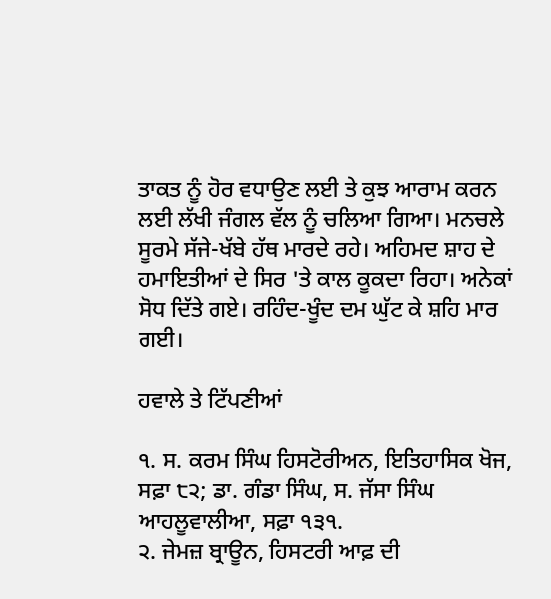ਤਾਕਤ ਨੂੰ ਹੋਰ ਵਧਾਉਣ ਲਈ ਤੇ ਕੁਝ ਆਰਾਮ ਕਰਨ ਲਈ ਲੱਖੀ ਜੰਗਲ ਵੱਲ ਨੂੰ ਚਲਿਆ ਗਿਆ। ਮਨਚਲੇ ਸੂਰਮੇ ਸੱਜੇ-ਖੱਬੇ ਹੱਥ ਮਾਰਦੇ ਰਹੇ। ਅਹਿਮਦ ਸ਼ਾਹ ਦੇ ਹਮਾਇਤੀਆਂ ਦੇ ਸਿਰ 'ਤੇ ਕਾਲ ਕੂਕਦਾ ਰਿਹਾ। ਅਨੇਕਾਂ ਸੋਧ ਦਿੱਤੇ ਗਏ। ਰਹਿੰਦ-ਖੂੰਦ ਦਮ ਘੁੱਟ ਕੇ ਸ਼ਹਿ ਮਾਰ ਗਈ।

ਹਵਾਲੇ ਤੇ ਟਿੱਪਣੀਆਂ

੧. ਸ. ਕਰਮ ਸਿੰਘ ਹਿਸਟੋਰੀਅਨ, ਇਤਿਹਾਸਿਕ ਖੋਜ, ਸਫ਼ਾ ੮੨; ਡਾ. ਗੰਡਾ ਸਿੰਘ, ਸ. ਜੱਸਾ ਸਿੰਘ ਆਹਲੂਵਾਲੀਆ, ਸਫ਼ਾ ੧੩੧.
੨. ਜੇਮਜ਼ ਬ੍ਰਾਊਨ, ਹਿਸਟਰੀ ਆਫ਼ ਦੀ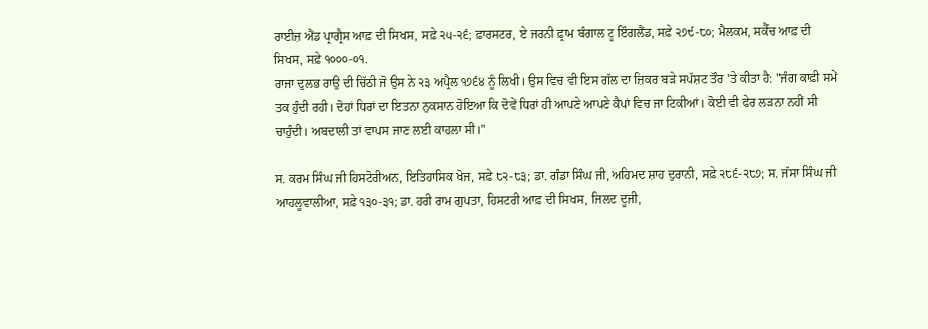ਰਾਈਜ਼ ਐਂਡ ਪ੍ਰਾਗ੍ਰੈਸ ਆਫ਼ ਦੀ ਸਿਖਸ, ਸਫ਼ੇ ੨੫-੨੬; ਫ਼ਾਰਸਟਰ, ਏ ਜਰਨੀ ਫ਼੍ਰਾਮ ਬੰਗਾਲ ਟੂ ਇੰਗਲੈਂਡ, ਸਫ਼ੇ ੨੭੯-੮੦; ਮੈਲਕਮ, ਸਕੈੱਚ ਆਫ਼ ਦੀ ਸਿਖਸ, ਸਫ਼ੇ ੧੦੦੦-੦੧.
ਰਾਜਾ ਦੁਲਭ ਰਾਉ ਦੀ ਚਿੱਠੀ ਜੋ ਉਸ ਨੇ ੨੩ ਅਪ੍ਰੈਲ ੧੭੬੪ ਨੂੰ ਲਿਖੀ। ਉਸ ਵਿਚ ਵੀ ਇਸ ਗੱਲ ਦਾ ਜ਼ਿਕਰ ਬੜੇ ਸਪੱਸ਼ਟ ਤੌਰ 'ਤੇ ਕੀਤਾ ਹੈ: "ਜੰਗ ਕਾਫ਼ੀ ਸਮੇਂ ਤਕ ਹੁੰਦੀ ਰਹੀ। ਦੋਹਾਂ ਧਿਰਾਂ ਦਾ ਇਤਨਾ ਨੁਕਸਾਨ ਹੋਇਆ ਕਿ ਦੋਵੇਂ ਧਿਰਾਂ ਹੀ ਆਪਣੇ ਆਪਣੇ ਕੈਪਾਂ ਵਿਚ ਜਾ ਟਿਕੀਆਂ। ਕੋਈ ਵੀ ਫੇਰ ਲੜਨਾ ਨਹੀਂ ਸੀ ਚਾਹੁੰਦੀ। ਅਬਦਾਲੀ ਤਾਂ ਵਾਪਸ ਜਾਣ ਲਈ ਕਾਹਲਾ ਸੀ।"

ਸ. ਕਰਮ ਸਿੰਘ ਜੀ ਹਿਸਟੋਰੀਅਨ, ਇਤਿਹਾਸਿਕ ਖੋਜ, ਸਫ਼ੇ ੮੨-੮੩; ਡਾ. ਗੰਡਾ ਸਿੰਘ ਜੀ, ਅਹਿਮਦ ਸ਼ਾਹ ਦੁਰਾਨੀ, ਸਫ਼ੇ ੨੮੬-੨੮੭; ਸ. ਜੱਸਾ ਸਿੰਘ ਜੀ ਆਹਲੂਵਾਲੀਆ, ਸਫ਼ੇ ੧੩੦-੩੧; ਡਾ. ਹਰੀ ਰਾਮ ਗੁਪਤਾ, ਹਿਸਟਰੀ ਆਫ਼ ਦੀ ਸਿਖਸ, ਜਿਲਦ ਦੂਜੀ,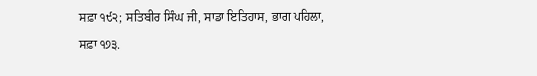ਸਫ਼ਾ ੧੯੨; ਸਤਿਬੀਰ ਸਿੰਘ ਜੀ, ਸਾਡਾ ਇਤਿਹਾਸ, ਭਾਗ ਪਹਿਲਾ, ਸਫ਼ਾ ੧੭੩.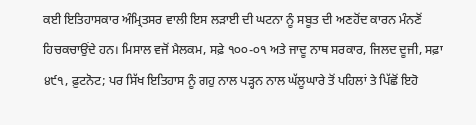ਕਈ ਇਤਿਹਾਸਕਾਰ ਅੰਮ੍ਰਿਤਸਰ ਵਾਲੀ ਇਸ ਲੜਾਈ ਦੀ ਘਟਨਾ ਨੂੰ ਸਬੂਤ ਦੀ ਅਣਹੋਂਦ ਕਾਰਨ ਮੰਨਣੋਂ ਹਿਚਕਚਾਉਂਦੇ ਹਨ। ਮਿਸਾਲ ਵਜੋਂ ਮੈਲਕਮ, ਸਫ਼ੇ ੧੦੦-੦੧ ਅਤੇ ਜਾਦੂ ਨਾਥ ਸਰਕਾਰ, ਜਿਲਦ ਦੂਜੀ, ਸਫ਼ਾ ੪੯੧, ਫ਼ੁਟਨੋਟ; ਪਰ ਸਿੱਖ ਇਤਿਹਾਸ ਨੂੰ ਗਹੁ ਨਾਲ ਪੜ੍ਹਨ ਨਾਲ ਘੱਲੂਘਾਰੇ ਤੋਂ ਪਹਿਲਾਂ ਤੇ ਪਿੱਛੋਂ ਇਹੋ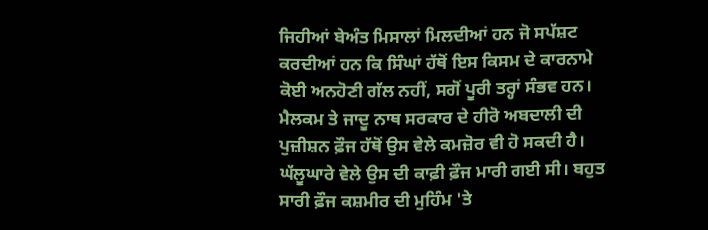ਜਿਹੀਆਂ ਬੇਅੰਤ ਮਿਸਾਲਾਂ ਮਿਲਦੀਆਂ ਹਨ ਜੋ ਸਪੱਸ਼ਟ ਕਰਦੀਆਂ ਹਨ ਕਿ ਸਿੰਘਾਂ ਹੱਥੋਂ ਇਸ ਕਿਸਮ ਦੇ ਕਾਰਨਾਮੇ ਕੋਈ ਅਨਹੋਣੀ ਗੱਲ ਨਹੀਂ, ਸਗੋਂ ਪੂਰੀ ਤਰ੍ਹਾਂ ਸੰਭਵ ਹਨ। ਮੈਲਕਮ ਤੇ ਜਾਦੂ ਨਾਥ ਸਰਕਾਰ ਦੇ ਹੀਰੋ ਅਬਦਾਲੀ ਦੀ ਪੁਜ਼ੀਸ਼ਨ ਫ਼ੌਜ ਹੱਥੋਂ ਉਸ ਵੇਲੇ ਕਮਜ਼ੋਰ ਵੀ ਹੋ ਸਕਦੀ ਹੈ। ਘੱਲੂਘਾਰੇ ਵੇਲੇ ਉਸ ਦੀ ਕਾਫ਼ੀ ਫ਼ੌਜ ਮਾਰੀ ਗਈ ਸੀ। ਬਹੁਤ ਸਾਰੀ ਫ਼ੌਜ ਕਸ਼ਮੀਰ ਦੀ ਮੁਹਿੰਮ 'ਤੇ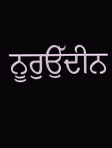ਨੂਰੁਉੱਦੀਨ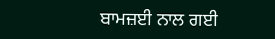ਬਾਮਜ਼ਈ ਨਾਲ ਗਈ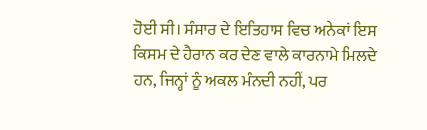ਹੋਈ ਸੀ। ਸੰਸਾਰ ਦੇ ਇਤਿਹਾਸ ਵਿਚ ਅਨੇਕਾਂ ਇਸ ਕਿਸਮ ਦੇ ਹੈਰਾਨ ਕਰ ਦੇਣ ਵਾਲੇ ਕਾਰਨਾਮੇ ਮਿਲਦੇ ਹਨ, ਜਿਨ੍ਹਾਂ ਨੂੰ ਅਕਲ ਮੰਨਦੀ ਨਹੀਂ, ਪਰ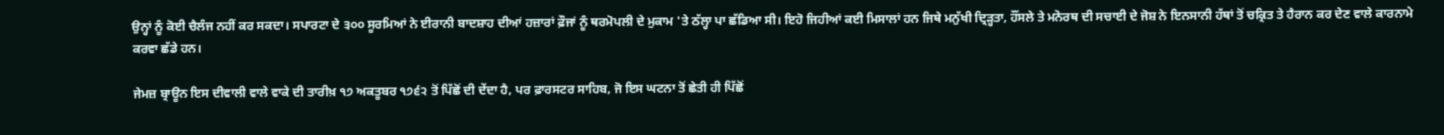ਉਨ੍ਹਾਂ ਨੂੰ ਕੋਈ ਚੈਲੰਜ ਨਹੀਂ ਕਰ ਸਕਦਾ। ਸਪਾਰਟਾ ਦੇ ੩੦੦ ਸੂਰਮਿਆਂ ਨੇ ਈਰਾਨੀ ਬਾਦਸ਼ਾਹ ਦੀਆਂ ਹਜ਼ਾਰਾਂ ਫ਼ੌਜਾਂ ਨੂੰ ਥਰਮੋਪਲੀ ਦੇ ਮੁਕਾਮ 'ਤੇ ਠੱਲ੍ਹਾ ਪਾ ਛੱਡਿਆ ਸੀ। ਇਹੋ ਜਿਹੀਆਂ ਕਈ ਮਿਸਾਲਾਂ ਹਨ ਜਿਥੇ ਮਨੁੱਖੀ ਦ੍ਰਿੜ੍ਹਤਾ, ਹੌਂਸਲੇ ਤੇ ਮਨੋਰਥ ਦੀ ਸਚਾਈ ਦੇ ਜੋਸ਼ ਨੇ ਇਨਸਾਨੀ ਹੱਥਾਂ ਤੋਂ ਚਕ੍ਰਿਤ ਤੇ ਹੈਰਾਨ ਕਰ ਦੇਣ ਵਾਲੇ ਕਾਰਨਾਮੇ ਕਰਵਾ ਛੱਡੇ ਹਨ।

ਜੇਮਜ਼ ਬ੍ਰਾਊਨ ਇਸ ਦੀਵਾਲੀ ਵਾਲੇ ਵਾਕੇ ਦੀ ਤਾਰੀਖ਼ ੧੭ ਅਕਤੂਬਰ ੧੭੬੨ ਤੋਂ ਪਿੱਛੋਂ ਦੀ ਦੇਂਦਾ ਹੈ, ਪਰ ਫ਼ਾਰਸਟਰ ਸਾਹਿਬ, ਜੋ ਇਸ ਘਟਨਾ ਤੋਂ ਛੇਤੀ ਹੀ ਪਿੱਛੋਂ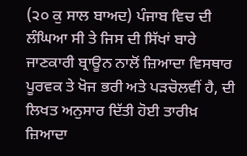(੨੦ ਕੁ ਸਾਲ ਬਾਅਦ) ਪੰਜਾਬ ਵਿਚ ਦੀ ਲੰਘਿਆ ਸੀ ਤੇ ਜਿਸ ਦੀ ਸਿੱਖਾਂ ਬਾਰੇ ਜਾਣਕਾਰੀ ਬ੍ਰਾਊਨ ਨਾਲੋਂ ਜ਼ਿਆਦਾ ਵਿਸਥਾਰ ਪੂਰਵਕ ਤੇ ਖੋਜ ਭਰੀ ਅਤੇ ਪੜਚੋਲਵੀਂ ਹੈ, ਦੀ ਲਿਖਤ ਅਨੁਸਾਰ ਦਿੱਤੀ ਹੋਈ ਤਾਰੀਖ਼ ਜ਼ਿਆਦਾ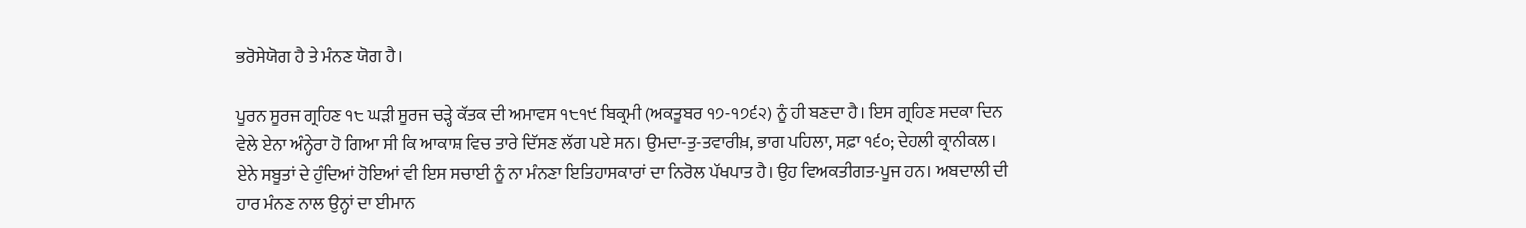ਭਰੋਸੇਯੋਗ ਹੈ ਤੇ ਮੰਨਣ ਯੋਗ ਹੈ।

ਪੂਰਨ ਸੂਰਜ ਗ੍ਰਹਿਣ ੧੮ ਘੜੀ ਸੂਰਜ ਚੜ੍ਹੇ ਕੱਤਕ ਦੀ ਅਮਾਵਸ ੧੮੧੯ ਬਿਕ੍ਰਮੀ (ਅਕਤੂਬਰ ੧੭-੧੭੬੨) ਨੂੰ ਹੀ ਬਣਦਾ ਹੈ। ਇਸ ਗ੍ਰਹਿਣ ਸਦਕਾ ਦਿਨ ਵੇਲੇ ਏਨਾ ਅੰਨ੍ਹੇਰਾ ਹੋ ਗਿਆ ਸੀ ਕਿ ਆਕਾਸ਼ ਵਿਚ ਤਾਰੇ ਦਿੱਸਣ ਲੱਗ ਪਏ ਸਨ। ਉਮਦਾ-ਤੁ-ਤਵਾਰੀਖ਼, ਭਾਗ ਪਹਿਲਾ, ਸਫ਼ਾ ੧੬੦; ਦੇਹਲੀ ਕ੍ਰਾਨੀਕਲ।
ਏਨੇ ਸਬੂਤਾਂ ਦੇ ਹੁੰਦਿਆਂ ਹੋਇਆਂ ਵੀ ਇਸ ਸਚਾਈ ਨੂੰ ਨਾ ਮੰਨਣਾ ਇਤਿਹਾਸਕਾਰਾਂ ਦਾ ਨਿਰੋਲ ਪੱਖਪਾਤ ਹੈ। ਉਹ ਵਿਅਕਤੀਗਤ-ਪੂਜ ਹਨ। ਅਬਦਾਲੀ ਦੀ ਹਾਰ ਮੰਨਣ ਨਾਲ ਉਨ੍ਹਾਂ ਦਾ ਈਮਾਨ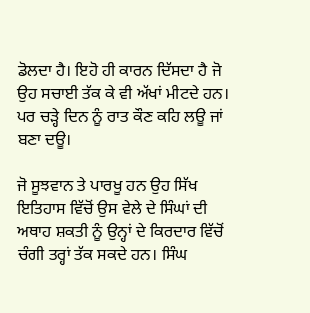ਡੋਲਦਾ ਹੈ। ਇਹੋ ਹੀ ਕਾਰਨ ਦਿੱਸਦਾ ਹੈ ਜੋ ਉਹ ਸਚਾਈ ਤੱਕ ਕੇ ਵੀ ਅੱਖਾਂ ਮੀਟਦੇ ਹਨ। ਪਰ ਚੜ੍ਹੇ ਦਿਨ ਨੂੰ ਰਾਤ ਕੌਣ ਕਹਿ ਲਊ ਜਾਂ ਬਣਾ ਦਊ।

ਜੋ ਸੂਝਵਾਨ ਤੇ ਪਾਰਖੂ ਹਨ ਉਹ ਸਿੱਖ ਇਤਿਹਾਸ ਵਿੱਚੋਂ ਉਸ ਵੇਲੇ ਦੇ ਸਿੰਘਾਂ ਦੀ ਅਥਾਹ ਸ਼ਕਤੀ ਨੂੰ ਉਨ੍ਹਾਂ ਦੇ ਕਿਰਦਾਰ ਵਿੱਚੋਂ ਚੰਗੀ ਤਰ੍ਹਾਂ ਤੱਕ ਸਕਦੇ ਹਨ। ਸਿੰਘ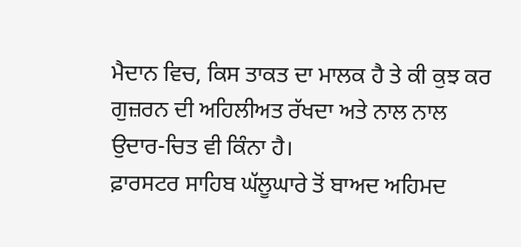ਮੈਦਾਨ ਵਿਚ, ਕਿਸ ਤਾਕਤ ਦਾ ਮਾਲਕ ਹੈ ਤੇ ਕੀ ਕੁਝ ਕਰ ਗੁਜ਼ਰਨ ਦੀ ਅਹਿਲੀਅਤ ਰੱਖਦਾ ਅਤੇ ਨਾਲ ਨਾਲ ਉਦਾਰ-ਚਿਤ ਵੀ ਕਿੰਨਾ ਹੈ।
ਫ਼ਾਰਸਟਰ ਸਾਹਿਬ ਘੱਲੂਘਾਰੇ ਤੋਂ ਬਾਅਦ ਅਹਿਮਦ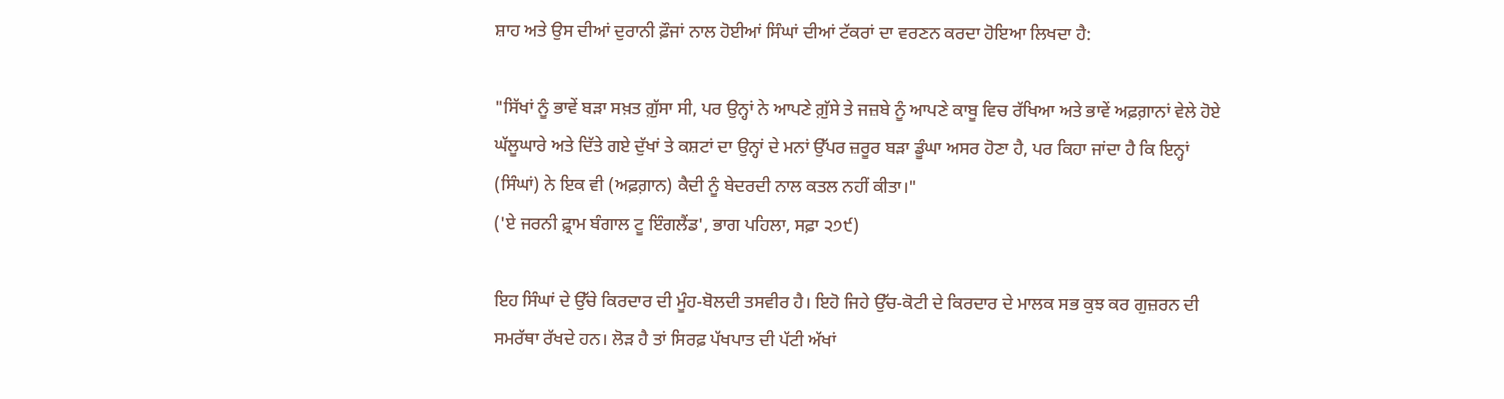ਸ਼ਾਹ ਅਤੇ ਉਸ ਦੀਆਂ ਦੁਰਾਨੀ ਫ਼ੌਜਾਂ ਨਾਲ ਹੋਈਆਂ ਸਿੰਘਾਂ ਦੀਆਂ ਟੱਕਰਾਂ ਦਾ ਵਰਣਨ ਕਰਦਾ ਹੋਇਆ ਲਿਖਦਾ ਹੈ:

"ਸਿੱਖਾਂ ਨੂੰ ਭਾਵੇਂ ਬੜਾ ਸਖ਼ਤ ਗ਼ੁੱਸਾ ਸੀ, ਪਰ ਉਨ੍ਹਾਂ ਨੇ ਆਪਣੇ ਗ਼ੁੱਸੇ ਤੇ ਜਜ਼ਬੇ ਨੂੰ ਆਪਣੇ ਕਾਬੂ ਵਿਚ ਰੱਖਿਆ ਅਤੇ ਭਾਵੇਂ ਅਫ਼ਗ਼ਾਨਾਂ ਵੇਲੇ ਹੋਏ ਘੱਲੂਘਾਰੇ ਅਤੇ ਦਿੱਤੇ ਗਏ ਦੁੱਖਾਂ ਤੇ ਕਸ਼ਟਾਂ ਦਾ ਉਨ੍ਹਾਂ ਦੇ ਮਨਾਂ ਉੱਪਰ ਜ਼ਰੂਰ ਬੜਾ ਡੂੰਘਾ ਅਸਰ ਹੋਣਾ ਹੈ, ਪਰ ਕਿਹਾ ਜਾਂਦਾ ਹੈ ਕਿ ਇਨ੍ਹਾਂ (ਸਿੰਘਾਂ) ਨੇ ਇਕ ਵੀ (ਅਫ਼ਗ਼ਾਨ) ਕੈਦੀ ਨੂੰ ਬੇਦਰਦੀ ਨਾਲ ਕਤਲ ਨਹੀਂ ਕੀਤਾ।"
('ਏ ਜਰਨੀ ਫ਼੍ਰਾਮ ਬੰਗਾਲ ਟੂ ਇੰਗਲੈਂਡ', ਭਾਗ ਪਹਿਲਾ, ਸਫ਼ਾ ੨੭੯)

ਇਹ ਸਿੰਘਾਂ ਦੇ ਉੱਚੇ ਕਿਰਦਾਰ ਦੀ ਮੂੰਹ-ਬੋਲਦੀ ਤਸਵੀਰ ਹੈ। ਇਹੋ ਜਿਹੇ ਉੱਚ-ਕੋਟੀ ਦੇ ਕਿਰਦਾਰ ਦੇ ਮਾਲਕ ਸਭ ਕੁਝ ਕਰ ਗੁਜ਼ਰਨ ਦੀ ਸਮਰੱਥਾ ਰੱਖਦੇ ਹਨ। ਲੋੜ ਹੈ ਤਾਂ ਸਿਰਫ਼ ਪੱਖਪਾਤ ਦੀ ਪੱਟੀ ਅੱਖਾਂ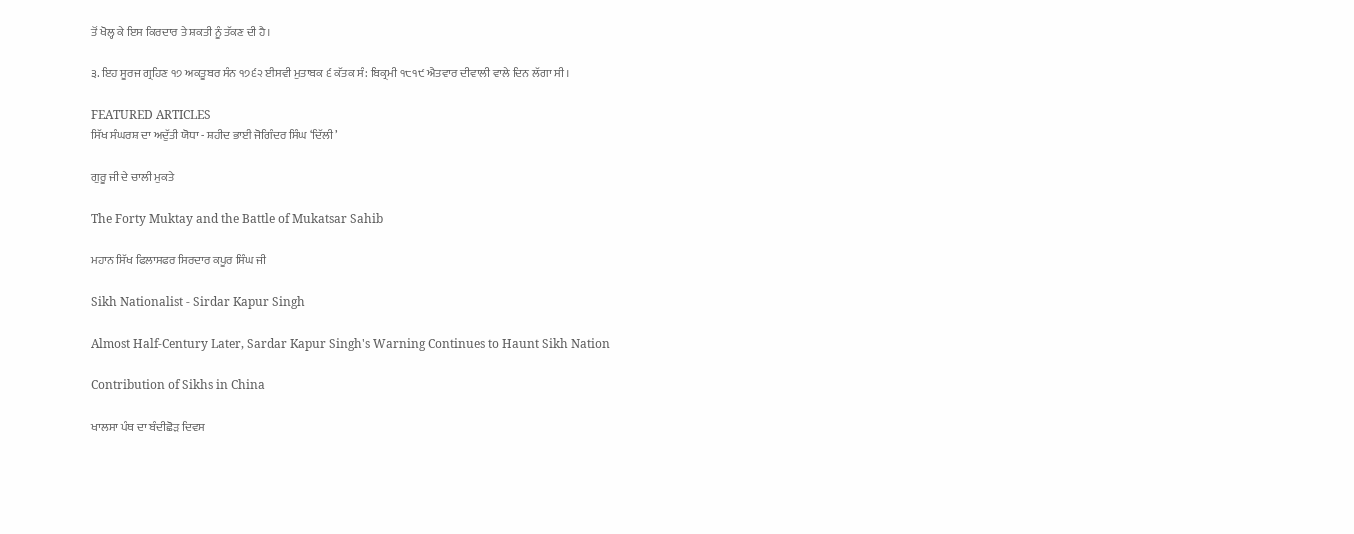ਤੋਂ ਖੋਲ੍ਹ ਕੇ ਇਸ ਕਿਰਦਾਰ ਤੇ ਸ਼ਕਤੀ ਨੂੰ ਤੱਕਣ ਦੀ ਹੈ।

੩. ਇਹ ਸੂਰਜ ਗ੍ਰਹਿਣ ੧੭ ਅਕਤੂਬਰ ਸੰਨ ੧੭੬੨ ਈਸਵੀ ਮੁਤਾਬਕ ੬ ਕੱਤਕ ਸੰ: ਬਿਕ੍ਰਮੀ ੧੮੧੯ ਐਤਵਾਰ ਦੀਵਾਲੀ ਵਾਲੇ ਦਿਨ ਲੱਗਾ ਸੀ।

FEATURED ARTICLES
ਸਿੱਖ ਸੰਘਰਸ਼ ਦਾ ਅਦੁੱਤੀ ਯੋਧਾ - ਸ਼ਹੀਦ ਭਾਈ ਜੋਗਿੰਦਰ ਸਿੰਘ ‘ਦਿੱਲੀ’

ਗੁਰੂ ਜੀ ਦੇ ਚਾਲੀ ਮੁਕਤੇ

The Forty Muktay and the Battle of Mukatsar Sahib

ਮਹਾਨ ਸਿੱਖ ਫਿਲਾਸਫਰ ਸਿਰਦਾਰ ਕਪੂਰ ਸਿੰਘ ਜੀ

Sikh Nationalist - Sirdar Kapur Singh

Almost Half-Century Later, Sardar Kapur Singh's Warning Continues to Haunt Sikh Nation

Contribution of Sikhs in China

ਖਾਲਸਾ ਪੰਥ ਦਾ ਬੰਦੀਛੋੜ ਦਿਵਸ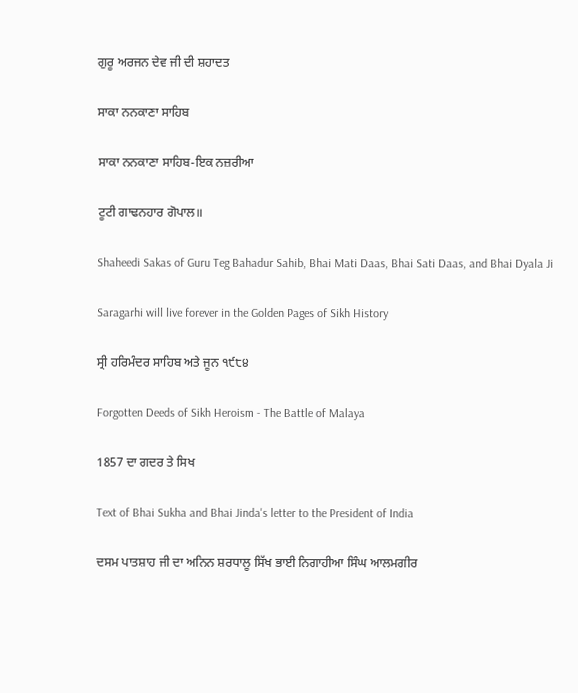ਗੁਰੂ ਅਰਜਨ ਦੇਵ ਜੀ ਦੀ ਸ਼ਹਾਦਤ

ਸਾਕਾ ਨਨਕਾਣਾ ਸਾਹਿਬ

ਸਾਕਾ ਨਨਕਾਣਾ ਸਾਹਿਬ-ਇਕ ਨਜ਼ਰੀਆ

ਟੂਟੀ ਗਾਢਨਹਾਰ ਗੋਪਾਲ॥

Shaheedi Sakas of Guru Teg Bahadur Sahib, Bhai Mati Daas, Bhai Sati Daas, and Bhai Dyala Ji

Saragarhi will live forever in the Golden Pages of Sikh History

ਸ੍ਰੀ ਹਰਿਮੰਦਰ ਸਾਹਿਬ ਅਤੇ ਜੂਨ ੧੯੮੪

Forgotten Deeds of Sikh Heroism - The Battle of Malaya

1857 ਦਾ ਗਦਰ ਤੇ ਸਿਖ

Text of Bhai Sukha and Bhai Jinda's letter to the President of India

ਦਸਮ ਪਾਤਸ਼ਾਹ ਜੀ ਦਾ ਅਨਿਨ ਸ਼ਰਧਾਲੂ ਸਿੱਖ ਭਾਈ ਨਿਗਾਹੀਆ ਸਿੰਘ ਆਲਮਗੀਰ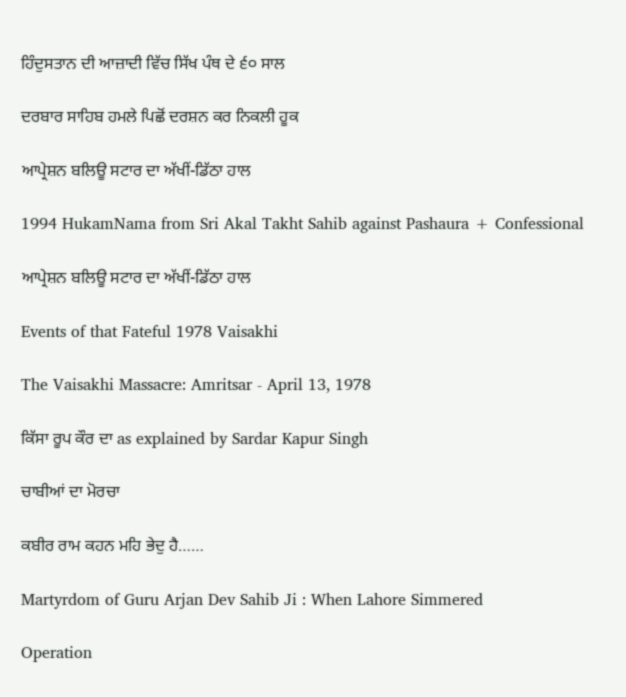ਹਿੰਦੁਸਤਾਨ ਦੀ ਆਜ਼ਾਦੀ ਵਿੱਚ ਸਿੱਖ ਪੰਥ ਦੇ ੬੦ ਸਾਲ

ਦਰਬਾਰ ਸਾਹਿਬ ਹਮਲੇ ਪਿਛੋਂ ਦਰਸ਼ਨ ਕਰ ਨਿਕਲੀ ਹੂਕ

ਆਪ੍ਰੇਸ਼ਨ ਬਲਿਊ ਸਟਾਰ ਦਾ ਅੱਖੀਂ-ਡਿੱਠਾ ਹਾਲ

1994 HukamNama from Sri Akal Takht Sahib against Pashaura + Confessional

ਆਪ੍ਰੇਸ਼ਨ ਬਲਿਊ ਸਟਾਰ ਦਾ ਅੱਖੀਂ-ਡਿੱਠਾ ਹਾਲ

Events of that Fateful 1978 Vaisakhi

The Vaisakhi Massacre: Amritsar - April 13, 1978

ਕਿੱਸਾ ਰੂਪ ਕੌਰ ਦਾ as explained by Sardar Kapur Singh

ਚਾਬੀਆਂ ਦਾ ਮੋਰਚਾ

ਕਬੀਰ ਰਾਮ ਕਹਨ ਮਹਿ ਭੇਦੁ ਹੈ……

Martyrdom of Guru Arjan Dev Sahib Ji : When Lahore Simmered

Operation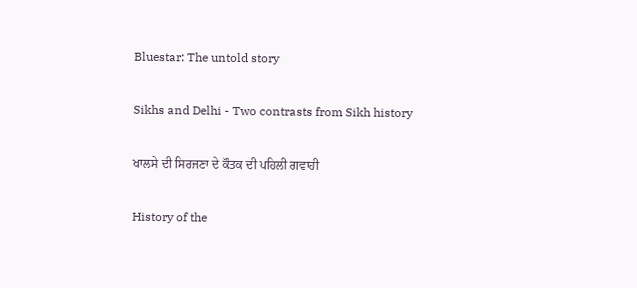Bluestar: The untold story

Sikhs and Delhi - Two contrasts from Sikh history

ਖਾਲਸੇ ਦੀ ਸਿਰਜਣਾ ਦੇ ਕੌਤਕ ਦੀ ਪਹਿਲੀ ਗਵਾਹੀ

History of the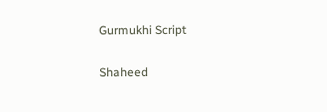Gurmukhi Script

Shaheed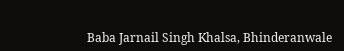Baba Jarnail Singh Khalsa, Bhinderanwale